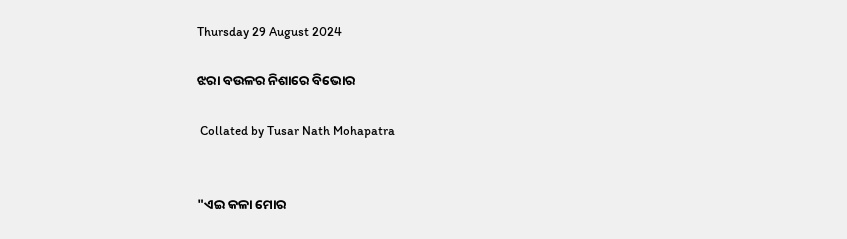Thursday 29 August 2024

ଝରା ବଉଳର ନିଶାରେ ବିଭୋର

 Collated by Tusar Nath Mohapatra


"ଏଇ କଳା ମୋର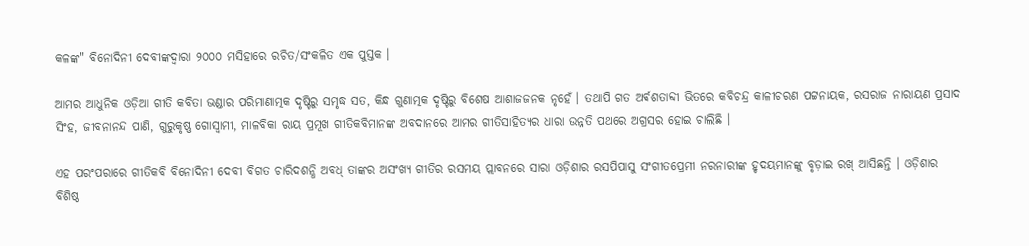କଳଙ୍କ" ବିନୋଦିନୀ ଦେବୀଙ୍କଦ୍ୱାରା ୨୦୦୦ ମସିହାରେ ରଚିତ/ସଂକଳିତ ଏକ ପୁସ୍ତକ ।

ଆମର ଆଧୁନିକ ଓଡ଼ିଆ ଗୀତି କବିତା ଭଣ୍ଡାର ପରିମାଣାତ୍ମକ ଦୃଷ୍ଟିରୁ ସମୃଦ୍ଧ ସତ, କିନ୍ଧ ଗୁଣାତ୍ମକ ଦୃଷ୍ଟିରୁ ବିଶେଷ ଆଶାଜଜନକ ନୃହେଁ । ତଥାପି ଗତ ଅର୍ଵଶତାବ୍ଦୀ ଭିତରେ କବିଚନ୍ଦ୍ର କାଳୀଚରଣ ପଟ୍ଟନାୟକ, ରସରାଜ ନାରାୟଣ ପ୍ରସାଦ ସିଂହ, ଜୀବନାନନ୍ଦ ପାଣି, ଗୁରୁକୃଷ୍ଣ ଗୋସ୍ଵାମୀ, ମାଳବିକା ରାୟ ପ୍ରମୂଖ ଗୀତିକବିମାନଙ୍କ ଅବଦାନରେ ଆମର ଗୀତିସାହିତ୍ୟର ଧାରା ଉନ୍ନତି ପଥରେ ଅଗ୍ରସର ହୋଇ ଚାଲିଛି ।

ଏହ ପରଂପରାରେ ଗୀତିକବି ବିନୋଦିନୀ ଦେବୀ ବିଗତ ଚାରିଦଶନ୍ଧି ଅବଧ୍‌ ତାଙ୍କର ଅସଂଖ୍ୟ ଗୀତିର ରସମୟ ପ୍ଲାବନରେ ସାରା ଓଡ଼ିଶାର ରସପିପାସୁ ସଂଗୀତପ୍ରେମୀ ନରନାରୀଙ୍କ ହୃଦୟମାନଙ୍କୁ ବୃଡ଼ାଇ ରଖ୍‌ ଆସିଛନ୍ତି । ଓଡ଼ିଶାର ବିଶିଷ୍ଠ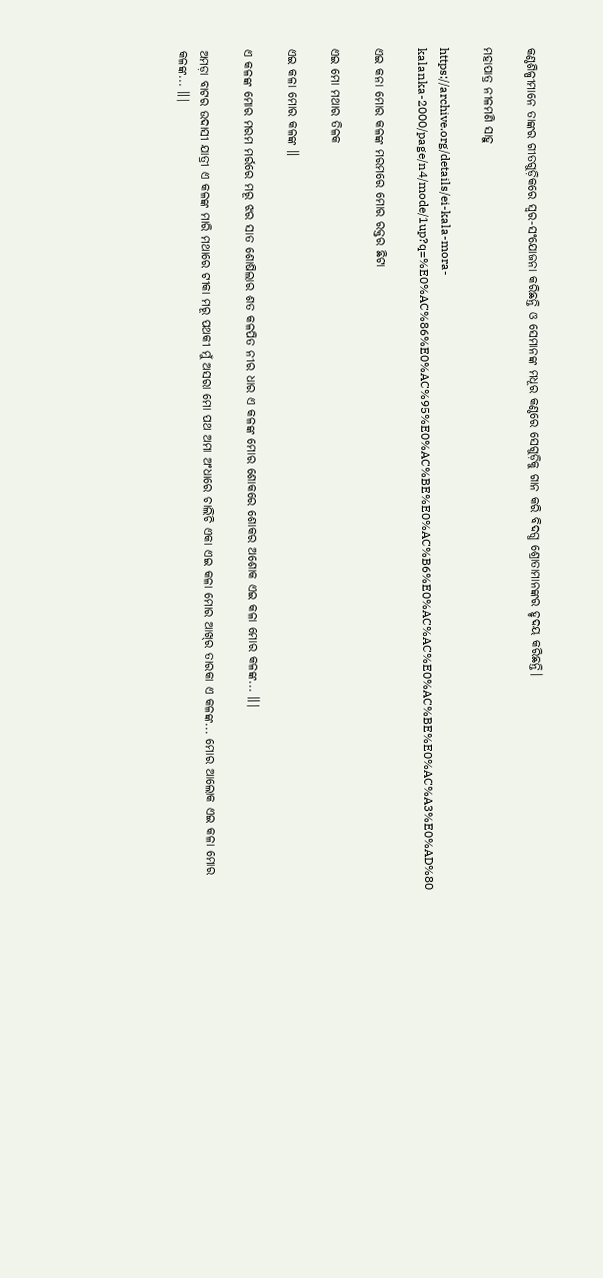କଣ୍ଠଶିଳ୍ପୀମାନେ ତାଙ୍କର ଗୀତଗୁଡ଼ିକରେ ସ୍ଵର-ସଂଯୋଜନା କରିଛନ୍ତି ଓ ସେମାନଙ୍କ ମଧୂର କଣ୍ଠରେ ସେଗୁଡ଼ିକୁ ଗାନ କରି ବିଦଗ୍ଧ ଶ୍ରୋତାମାନଙ୍କର ହୃଦୟ କରିଛନ୍ତି।

ମହାପାତ୍ର ନୀଳମଣି ସାହୁ

https://archive.org/details/ei-kala-mora-kalanka-2000/page/n4/mode/1up?q=%E0%AC%86%E0%AC%95%E0%AC%BE%E0%AC%B6%E0%AC%AC%E0%AC%BE%E0%AC%A3%E0%AD%80

ଏଇ କନା ମୋର କଳଙ୍କ ମରମରେ ମୋର ରକ୍ତର ଛିଟା

ଏଇ ମୋ ମଥାର ତିଳକ

ଏଇ କଳା ମୋର କଳଙ୍କ ॥

ଏ କଳଙ୍କ ମୋର ମରମ ମର୍ରରେ ମରୂ ଝର ସାତ ଶୋଷିଲାର ଶତ କଳପିତ ନୀର ଧାର ଏ କଳଙ୍କ ମୋର ଶୋକରେ ଶୋକର ଅଶୋକ ଏଇ କଳା ମୋର କଳଙ୍କ... ॥|

ଅମଡ଼ା ବାଟର ଉଦାସୀ ଯାତ୍ରୀ ଏ କଳଙ୍କ ମାରି ମଥାରେ ଟୀକା ମରୂ ପଥକୀ ମୁଁ ଅସରା ମୋ ପଥ ଅମା ଅଂଧାରେ ଚାଲିଚି ଏକା ଏଇ କଳା ମୋର ଆଖ୍‌ର ତାରକା ଏ କଳଙ୍କ... ମୋର ଆଲୋକ ଏଇ କଳା ମୋର କଳଙ୍କ... ॥|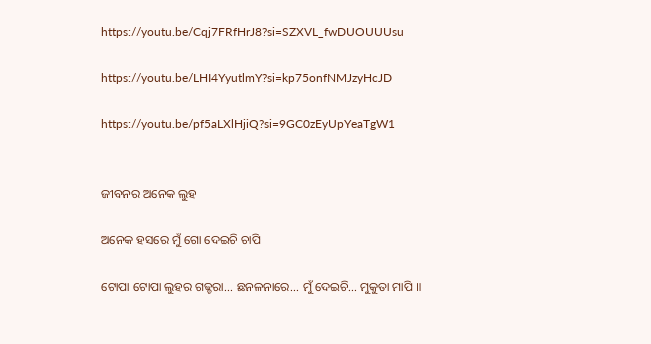https://youtu.be/Cqj7FRfHrJ8?si=SZXVL_fwDUOUUUsu

https://youtu.be/LHI4YyutlmY?si=kp75onfNMJzyHcJD

https://youtu.be/pf5aLXlHjiQ?si=9GC0zEyUpYeaTgW1


ଜୀବନର ଅନେକ ଲୁହ

ଅନେକ ହସରେ ମୁଁ ଗୋ ଦେଇଚି ଚାପି

ଟୋପା ଟୋପା ଲୁହର ଗଢ୍ଚରା... ଛନଳନାରେ... ମୁଁ ଦେଇଚି... ମୁକୁତା ମାପି ॥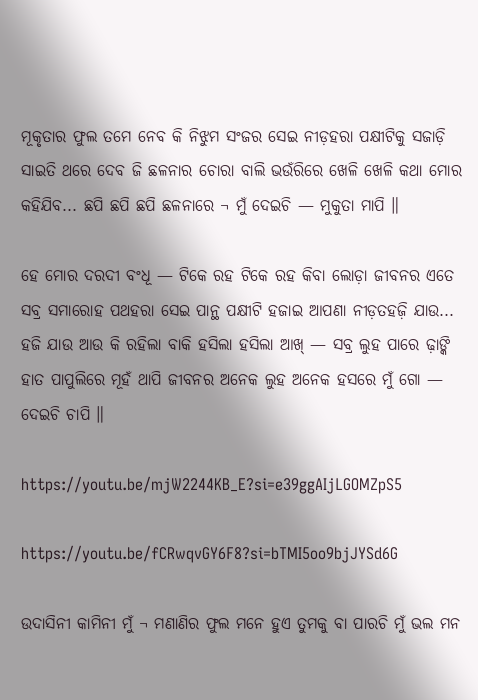ମୂକୃତାର ଫୁଲ ତମେ ନେବ କି ନିଝୁମ ସଂଜର ସେଇ ନୀଡ଼ହରା ପକ୍ଷୀଟିକୁ ସଜାଡ଼ି ସାଇତି ଥରେ ଦେବ ଜି ଛଳନାର ଚୋରା ବାଲି ଭଉଁରିରେ ଖେଳି ଖେଳି କଥା ମୋର କହିଯିବ... ଛପି ଛପି ଛପି ଛଳନାରେ ¬ ମୁଁ ଦେଇଚି — ମୁକୁତା ମାପି ॥

ହେ ମୋର ଦରଦୀ ବଂଧୂ — ଟିକେ ରହ ଟିକେ ରହ କିବା ଲୋଡ଼ା ଜୀବନର ଏତେ ସବ୍ର ସମାରୋହ ପଥହରା ସେଇ ପାନ୍ଥ ପକ୍ଷୀଟି ହଜାଇ ଆପଣା ନୀଡ଼ତହଜ଼ି ଯାଉ... ହଜି ଯାଉ ଆଉ କି ରହିଲା ବାକି ହସିଲା ହସିଲା ଆଖ୍‌ — ସବ୍ର ଲୁହ ପାରେ ଢ଼ାଙ୍କି ହାତ ପାପୁଲିରେ ମୂହଁ ଥାପି ଜୀବନର ଅନେକ ଲୁହ ଅନେକ ହସରେ ମୁଁ ଗୋ — ଦେଇଚି ଚାପି ॥

https://youtu.be/mjW2244KB_E?si=e39ggAIjLGOMZpS5

https://youtu.be/fCRwqvGY6F8?si=bTMI5oo9bjJYSd6G

ଉଦାସିନୀ କାମିନୀ ମୁଁ ¬ ମଣାଣିର ଫୁଲ ମନେ ହୁଏ ତୁମକୁ ବା ପାରଚି ମୁଁ ଭଲ ମନ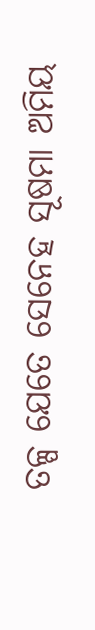ତଳ୍ପ ଯେତେ ସେନେହ ସୂଷମା ଅମିୟ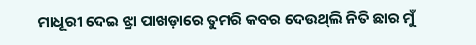ମାଧୂରୀ ଦେଇ ଝ୍ରା ପାଖଡ଼ାରେ ତୁମରି କବର ଦେଉଥ୍‌ଲି ନିତି ଛାର ମୁଁ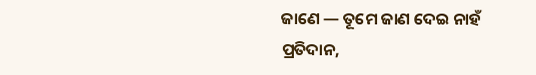ଜାଣେ — ତୂମେ ଜାଣ ଦେଇ ନାହଁ ପ୍ରତିଦାନ,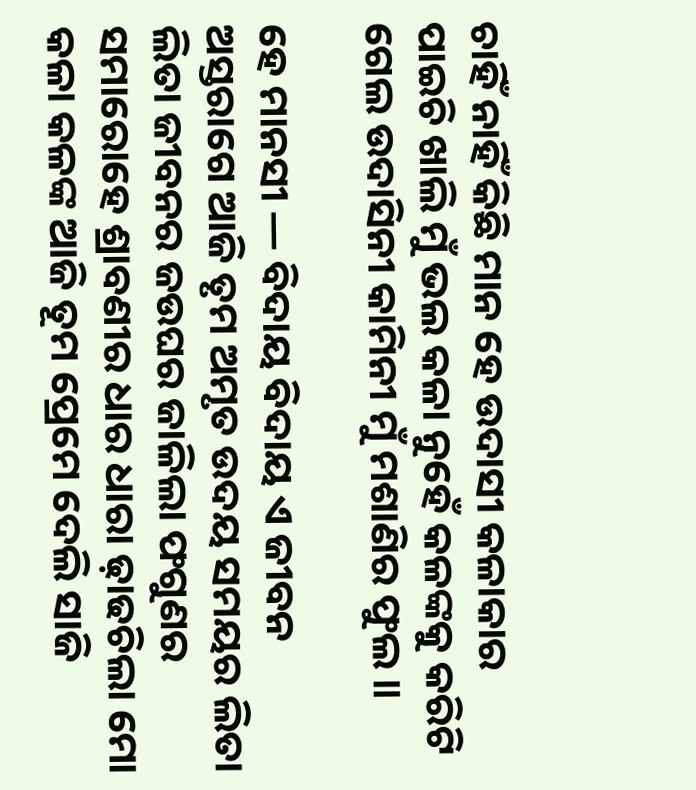ଚାହିଁ ନାହିଁ କିଛି ମାନ ହେ ଉଦାସୀ କଳାକାର ପାଇଚି ଖାଲି ମୁଁ ଭଲ କଳା ନୁହେଁ କଳଙ୍କକୁ କରିଟି ଗେଲ ଉଦାସିନୀ କାମିନୀ ମୁଁ ମଶାଣିର ଫୁଲ ॥

ହେ ମାନସୀ — ବିଦାୟ ବିଦାୟ ଏ ଜୀବନ ଅସ୍ତରାଗେ ଆଜି ତୃମ ଅମୃତ ଉଦୟ ସମୟର ଲିତା ଲିତା ଜୀବନର ଜଉଘର ଜାଳିଲା ଫଗୁଣର ସମାରୋହେ ଶ୍ରାବଣୀର ଧାର ଧାରା ଢ଼ାଢଚିଲା ମୋ କଳା କଳଙ୍କ ଆଜି ତୂମ ପ୍ରେମେ ଦେଲି ସାଜି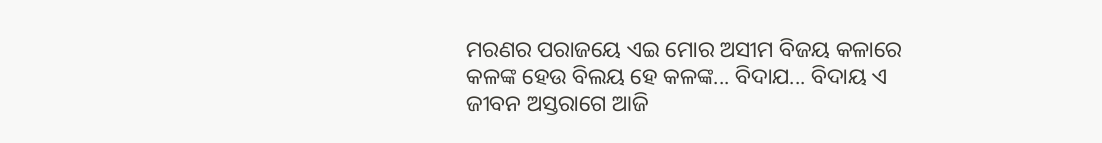ମରଣର ପରାଜୟେ ଏଇ ମୋର ଅସୀମ ବିଜୟ କଳାରେ କଳଙ୍କ ହେଉ ବିଲୟ ହେ କଳଙ୍କ... ବିଦାଯ... ବିଦାୟ ଏ ଜୀବନ ଅସ୍ତରାଗେ ଆଜି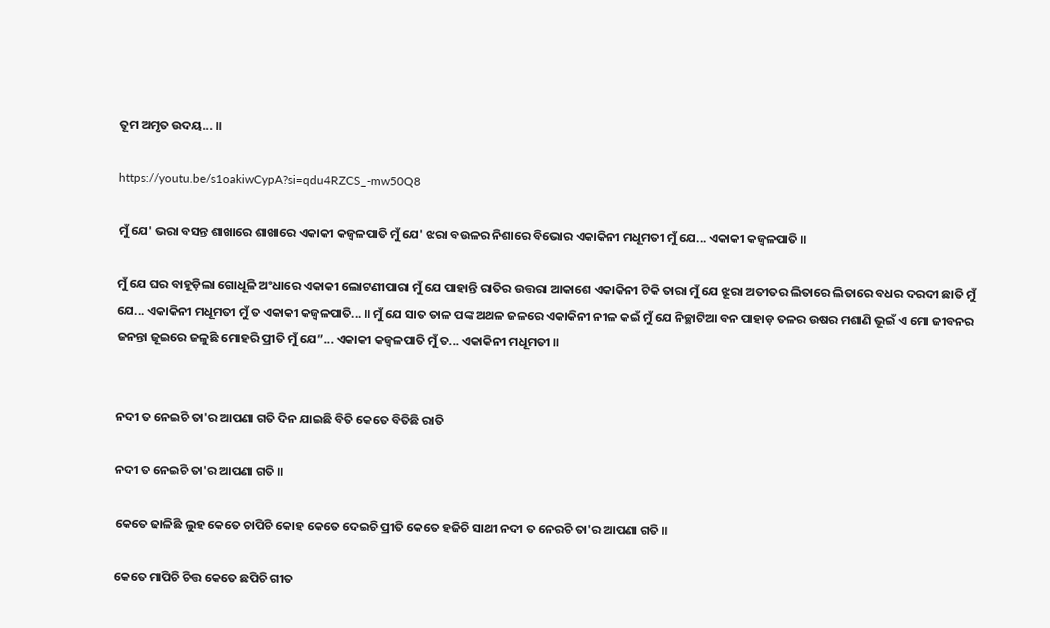ତୂମ ଅମୃତ ଉଦୟ... ॥

https://youtu.be/s1oakiwCypA?si=qdu4RZCS_-mw50Q8

ମୁଁ ଯେ' ଭରା ବସନ୍ତ ଶାଖାରେ ଶାଖାରେ ଏକାକୀ କଜ୍ଵଳପାତି ମୁଁ ଯେ' ଝରା ବଉଳର ନିଶାରେ ବିଭୋର ଏକାକିନୀ ମଧୂମତୀ ମୁଁ ଯେ... ଏକାକୀ କଜ୍ଵଳପାତି ॥

ମୁଁ ଯେ ଘର ବାହୂଡ଼ିଲା ଗୋଧୂଳି ଅଂଧାରେ ଏକାକୀ ଲୋଟଣୀପାରା ମୁଁ ଯେ ପାହାନ୍ତି ରାତିର ଉତ୍ତରା ଆକାଶେ ଏକାକିନୀ ଟିକି ତାରା ମୁଁ ଯେ ଝୂରା ଅତୀତର ଲିତାରେ ଲିତାରେ ବଧର ଦରଦୀ ଛାତି ମୁଁ ଯେ... ଏକାକିନୀ ମଧୂମତୀ ମୁଁ ତ ଏକାକୀ କଜ୍ଵଳପାତି... ॥ ମୁଁ ଯେ ସାତ ତାଳ ପଙ୍କ ଅଥଳ ଜଳରେ ଏକାକିନୀ ନୀଳ କଇଁ ମୁଁ ଯେ ନିଚ୍ଛାଟିଆ ବନ ପାହାଡ଼ ତଳର ଉଷର ମଶାଣି ଭୂଇଁ ଏ ମୋ ଜୀବନର ଜନନ୍ତା ଜୂଇରେ ଜଳୁଛି ମୋହରି ପ୍ରୀତି ମୁଁ ଯେ”... ଏକାକୀ କଜ୍ଵଳପାତି ମୁଁ ତ... ଏକାକିନୀ ମଧୂମତୀ ॥


ନଦୀ ତ ନେଇଚି ତା'ର ଆପଣା ଗତି ଦିନ ଯାଇଛି ବିତି କେତେ ବିତିଛି ରାତି

ନଦୀ ତ ନେଇଚି ତା'ର ଆପଣା ଗତି ॥

କେତେ ଢାଳିଛି ଲୁହ କେତେ ଚାପିଚି କୋହ କେତେ ଦେଇଚି ପ୍ରୀତି କେତେ ହଜିଚି ସାଥୀ ନଦୀ ତ ନେରଚି ତା'ର ଆପଣା ଗତି ॥

କେତେ ମାପିଚି ଚିତ୍ତ କେତେ ଛପିଚି ଗୀତ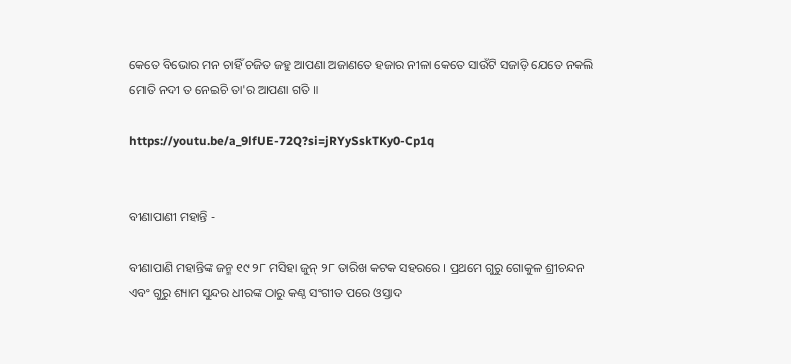କେତେ ବିଭୋର ମନ ଚାହିଁ ଚଜିତ ଜହୁ ଆପଣା ଅଜାଣତେ ହଜାର ନୀଳା କେତେ ସାଉଁଟି ସଜାଡ଼ି ଯେତେ ନକଲି ମୋତି ନଦୀ ତ ନେଇଚି ତା'ର ଆପଣା ଗତି ॥

https://youtu.be/a_9lfUE-72Q?si=jRYySskTKy0-Cp1q


ବୀଣାପାଣୀ ମହାନ୍ତି -

ବୀଣାପାଣି ମହାନ୍ତିଙ୍କ ଜନ୍ମ ୧୯ ୨୮ ମସିହା ଜୁନ୍‌ ୨୮ ତାରିଖ କଟକ ସହରରେ । ପ୍ରଥମେ ଗୁରୁ ଗୋକୁଳ ଶ୍ରୀଚନ୍ଦନ ଏବଂ ଗୁରୁ ଶ୍ୟାମ ସୁନ୍ଦର ଧୀରଙ୍କ ଠାରୁ କଣ୍ଠ ସଂଗୀତ ପରେ ଓସ୍ତାଦ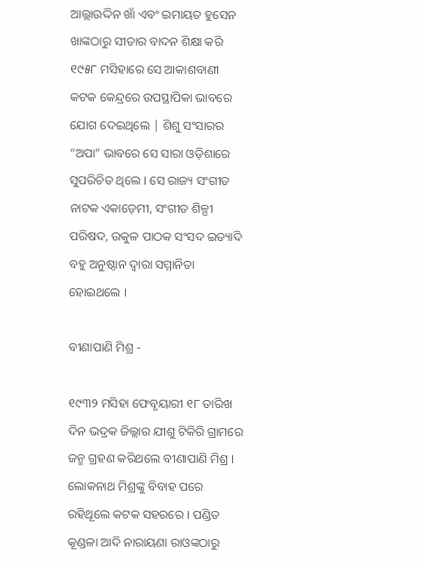ଆଲ୍ଲାଉଦ୍ଦିନ ଖାଁ ଏବଂ ଇମାୟତ ହୁସେନ ଖାଙ୍କଠାରୁ ସୀତାର ବାଦନ ଶିକ୍ଷା କରି ୧୯୫୮ ମସିହାରେ ସେ ଆକାଶବାଣୀ କଟକ କେନ୍ଦ୍ରରେ ଉପସ୍ଥାପିକା ଭାବରେ ଯୋଗ ଦେଇଥିଲେ | ଶିଶୁ ସଂସାରର “ଅପା” ଭାବରେ ସେ ସାରା ଓଡ଼ିଶାରେ ସୁପରିଚିତ ଥିଲେ । ସେ ରାଜ୍ୟ ସଂଗୀତ ନାଟକ ଏକାଡ଼େମୀ, ସଂଗୀତ ଶିଳ୍ପୀ ପରିଷଦ, ଉକୁଳ ପାଠକ ସଂସଦ ଇତ୍ୟାଦି ବହୁ ଅନୁଷ୍ଠାନ ଦ୍ଵାରା ସମ୍ମାନିତା ହୋଇଥଲେ ।

ବୀଣାପାଣି ମିଶ୍ର -

୧୯୩୨ ମସିହା ଫେବୃୟାରୀ ୧୮ ତାରିଖ ଦିନ ଭଦ୍ରକ ଜିଲ୍ଲାର ଯୀଶୁ ଟିକିରି ଗ୍ରାମରେ ଜନ୍ମ ଗ୍ରହଣ କରିଥଲେ ବୀଣାପାଣି ମିଶ୍ର । ଲୋକନାଥ ମିଶ୍ରଙ୍କୁ ବିବାହ ପରେ ରହିଥୂଲେ କଟକ ସହରରେ । ପଣ୍ଡିତ କୂଣ୍ଡଳା ଆଦି ନାରାୟଣା ରାଓଙ୍କଠାରୁ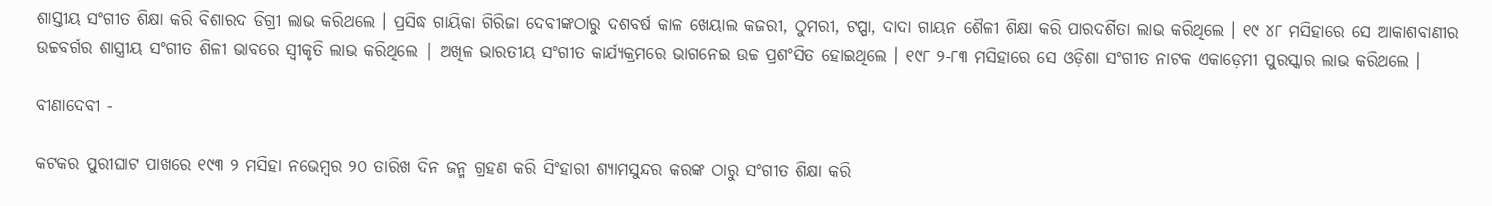ଶାସ୍ତୀୟ ସଂଗୀତ ଶିକ୍ଷା କରି ବିଶାରଦ ଡିଗ୍ରୀ ଲାଭ କରିଥଲେ । ପ୍ରସିଦ୍ଧ ଗାୟିକା ଗିରିଜା ଦେବୀଙ୍କଠାରୁ ଦଶବର୍ଷ କାଳ ଖେୟାଲ କଜରୀ, ଠୁମରୀ, ଟପ୍ପା, ଦାଦା ଗାୟନ ଶୈଳୀ ଶିକ୍ଷା କରି ପାରଦର୍ଶିତା ଲାଭ କରିଥିଲେ । ୧୯ ୪୮ ମସିହାରେ ସେ ଆକାଶବାଣୀର ଉଚ୍ଚବର୍ଗର ଶାସ୍ତ୍ରୀୟ ସଂଗୀତ ଶିଳୀ ଭାବରେ ସ୍ଵୀକୃତି ଲାଭ କରିଥିଲେ | ଅଖିଳ ଭାରତୀୟ ସଂଗୀତ କାର୍ଯ୍ୟକ୍ରମରେ ଭାଗନେଇ ଉଚ୍ଚ ପ୍ରଶଂସିତ ହୋଇଥିଲେ । ୧୯୮ ୨-୮୩ ମସିହାରେ ସେ ଓଡ଼ିଶା ସଂଗୀତ ନାଟକ ଏକାଡ଼େମୀ ପୁରସ୍କାର ଲାଭ କରିଥଲେ ।

ବୀଣାଦେବୀ -

କଟକର ପୁରୀଘାଟ ପାଖରେ ୧୯୩ ୨ ମସିହା ନଭେମ୍ବର ୨୦ ତାରିଖ ଦିନ ଜନ୍ମ ଗ୍ରହଣ କରି ସିଂହାରୀ ଶ୍ୟାମସୁନ୍ଦର କରଙ୍କ ଠାରୁ ସଂଗୀତ ଶିକ୍ଷା କରି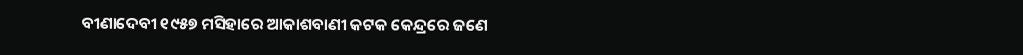ବୀଣାଦେବୀ ୧୯୫୭ ମସିହାରେ ଆକାଶବାଣୀ କଟକ କେନ୍ଦ୍ରରେ ଜଣେ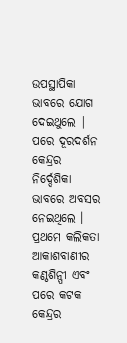ଉପସ୍ଥାପିକା ଭାବରେ ଯୋଗ ଦେଇଥୁଲେ | ପରେ ଦୂରଦର୍ଶନ କେନ୍ଦ୍ରର ନିର୍ଦ୍ଦେଶିକା ଭାବରେ ଅବସର ନେଇଥିଲେ । ପ୍ରଥମେ କଲିକତା ଆକାଶବାଣୀର କଣ୍ଠଶିନ୍ପୀ ଏବଂ ପରେ କଟକ କେନ୍ଦ୍ରର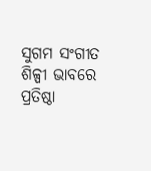ସୁଗମ ସଂଗୀତ ଶିଳ୍ପୀ ଭାବରେ ପ୍ରତିଷ୍ଠା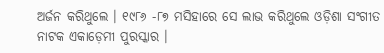ଅର୍ଜନ କରିଥୁଲେ । ୧୯୮୬ -୮୭ ମସିହାରେ ସେ ଲାଭ କରିଥୁଲେ ଓଡ଼ିଶା ସଂଗୀତ ନାଟକ ଏକାଡ଼େମୀ ପୁରସ୍କାର ।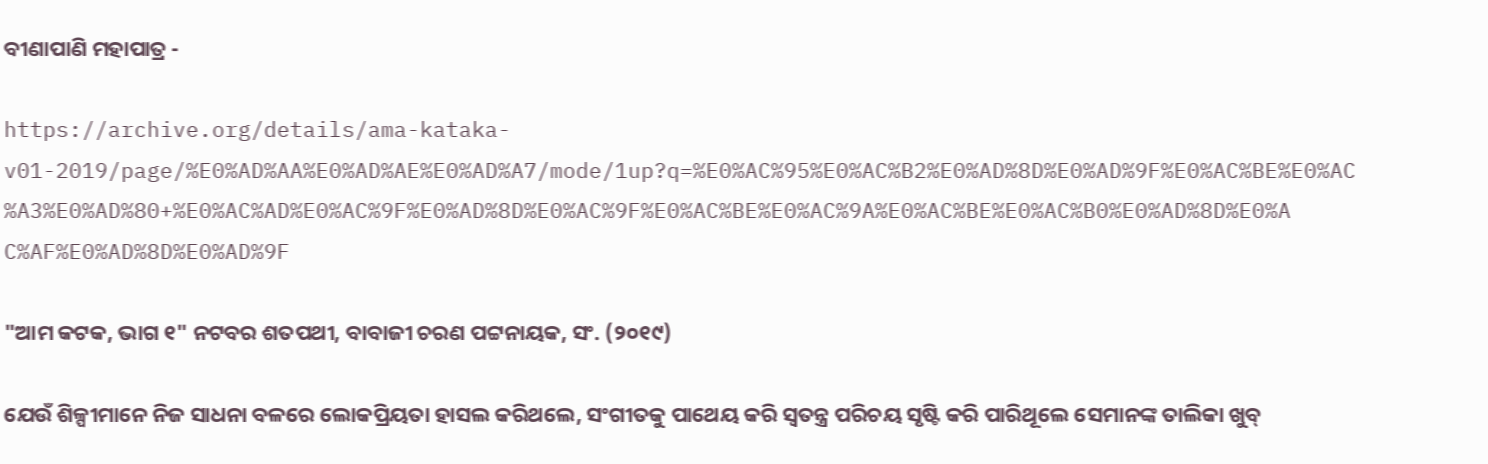ବୀଣାପାଣି ମହାପାତ୍ର -

https://archive.org/details/ama-kataka-v01-2019/page/%E0%AD%AA%E0%AD%AE%E0%AD%A7/mode/1up?q=%E0%AC%95%E0%AC%B2%E0%AD%8D%E0%AD%9F%E0%AC%BE%E0%AC%A3%E0%AD%80+%E0%AC%AD%E0%AC%9F%E0%AD%8D%E0%AC%9F%E0%AC%BE%E0%AC%9A%E0%AC%BE%E0%AC%B0%E0%AD%8D%E0%AC%AF%E0%AD%8D%E0%AD%9F

"ଆମ କଟକ, ଭାଗ ୧" ନଟବର ଶତପଥୀ, ବାବାଜୀ ଚରଣ ପଟ୍ଟନାୟକ, ସଂ. (୨୦୧୯)

ଯେଉଁ ଶିଳ୍ପୀମାନେ ନିଜ ସାଧନା ବଳରେ ଲୋକପ୍ରିୟତା ହାସଲ କରିଥଲେ, ସଂଗୀତକୁ ପାଥେୟ କରି ସ୍ଵତନ୍ତ୍ର ପରିଚୟ ସୃଷ୍ଟି କରି ପାରିଥୂଲେ ସେମାନଙ୍କ ତାଲିକା ଖୁବ୍‌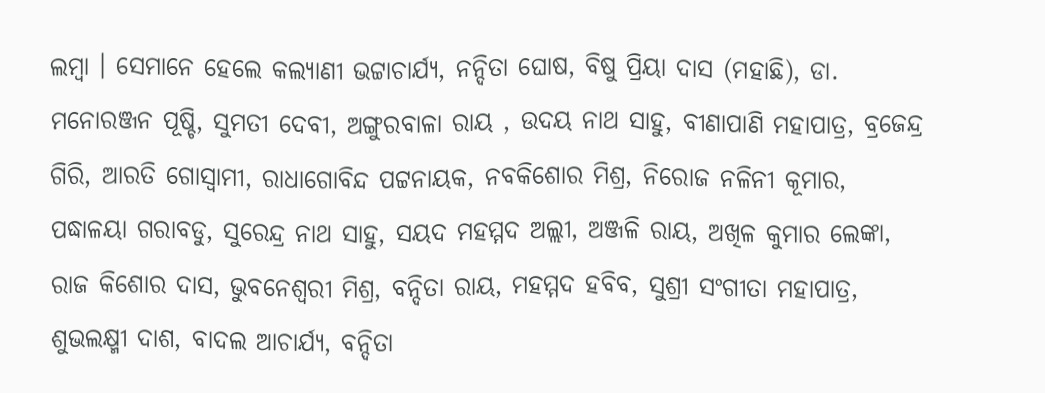ଲମ୍ବା । ସେମାନେ ହେଲେ କଲ୍ୟାଣୀ ଭଟ୍ଟାଚାର୍ଯ୍ୟ, ନନ୍ଦିତା ଘୋଷ, ବିଷୁ ପ୍ରିୟା ଦାସ (ମହାଛି), ଡା. ମନୋରଞ୍ଜନ ପୂଷ୍ଚି, ସୁମତୀ ଦେବୀ, ଅଙ୍ଗୁରବାଳା ରାୟ , ଉଦୟ ନାଥ ସାହୁ, ବୀଣାପାଣି ମହାପାତ୍ର, ବ୍ରଜେନ୍ଦ୍ର ଗିରି, ଆରତି ଗୋସ୍ଵାମୀ, ରାଧାଗୋବିନ୍ଦ ପଟ୍ଟନାୟକ, ନବକିଶୋର ମିଶ୍ର, ନିରୋଜ ନଳିନୀ କୂମାର, ପଦ୍ଧାଳୟା ଗରାବଡୁ, ସୁରେନ୍ଦ୍ର ନାଥ ସାହୁ, ସୟଦ ମହମ୍ମଦ ଅଲ୍ଲୀ, ଅଞ୍ଜଳି ରାୟ, ଅଖିଳ କୁମାର ଲେଙ୍କା, ରାଜ କିଶୋର ଦାସ, ଭୁବନେଶ୍ବରୀ ମିଶ୍ର, ବନ୍ଦିତା ରାୟ, ମହମ୍ମଦ ହବିବ, ସୁଶ୍ରୀ ସଂଗୀତା ମହାପାତ୍ର, ଶୁଭଲକ୍ଷ୍ମୀ ଦାଶ, ବାଦଲ ଆଚାର୍ଯ୍ୟ, ବନ୍ଦିତା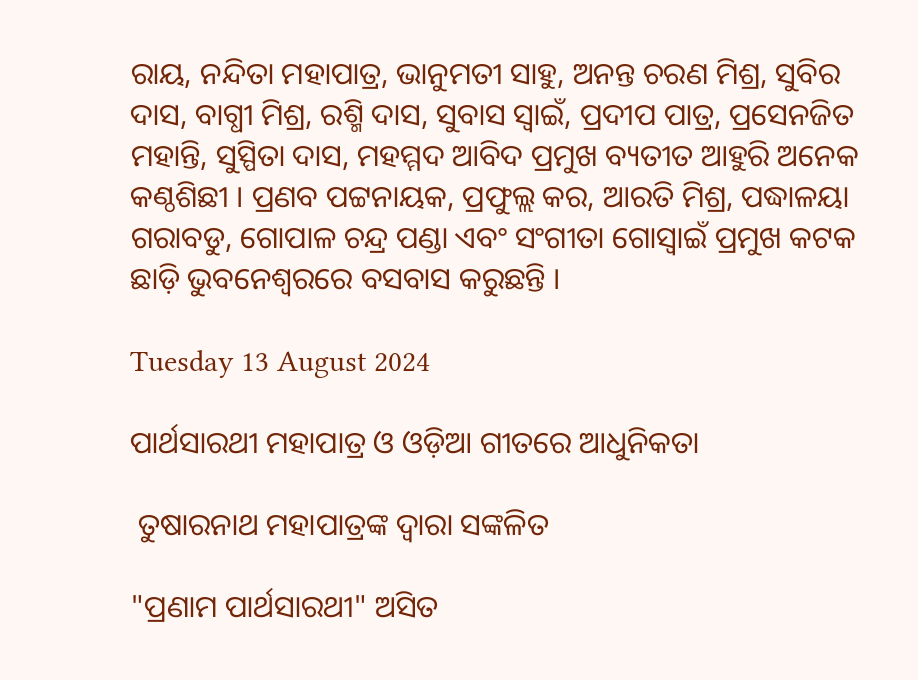ରାୟ, ନନ୍ଦିତା ମହାପାତ୍ର, ଭାନୁମତୀ ସାହୁ, ଅନନ୍ତ ଚରଣ ମିଶ୍ର, ସୁବିର ଦାସ, ବାଗ୍ଧୀ ମିଶ୍ର, ରଶ୍ମି ଦାସ, ସୁବାସ ସ୍ବାଇଁ, ପ୍ରଦୀପ ପାତ୍ର, ପ୍ରସେନଜିତ ମହାନ୍ତି, ସୁସ୍ପିତା ଦାସ, ମହମ୍ମଦ ଆବିଦ ପ୍ରମୁଖ ବ୍ୟତୀତ ଆହୁରି ଅନେକ କଣ୍ଠଶିଛୀ । ପ୍ରଣବ ପଟ୍ଟନାୟକ, ପ୍ରଫୁଲ୍ଲ କର, ଆରତି ମିଶ୍ର, ପଦ୍ଧାଳୟା ଗରାବଡୁ, ଗୋପାଳ ଚନ୍ଦ୍ର ପଣ୍ଡା ଏବଂ ସଂଗୀତା ଗୋସ୍ଵାଇଁ ପ୍ରମୁଖ କଟକ ଛାଡ଼ି ଭୁବନେଶ୍ବରରେ ବସବାସ କରୁଛନ୍ତି ।

Tuesday 13 August 2024

ପାର୍ଥସାରଥୀ ମହାପାତ୍ର ଓ ଓଡ଼ିଆ ଗୀତରେ ଆଧୁନିକତା

 ତୁଷାରନାଥ ମହାପାତ୍ରଙ୍କ ଦ୍ୱାରା ସଙ୍କଳିତ

"ପ୍ରଣାମ ପାର୍ଥସାରଥୀ" ଅସିତ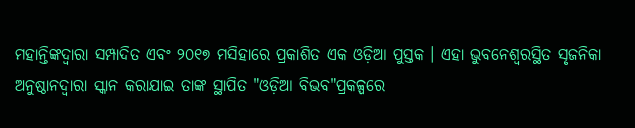ମହାନ୍ତିଙ୍କଦ୍ୱାରା ସମ୍ପାଦିତ ଏବଂ ୨୦୧୭ ମସିହାରେ ପ୍ରକାଶିତ ଏକ ଓଡ଼ିଆ ପୁସ୍ତକ । ଏହା ଭୁବନେଶ୍ୱରସ୍ଥିତ ସୃଜନିକା ଅନୁଷ୍ଠାନଦ୍ୱାରା ସ୍କାନ କରାଯାଇ ତାଙ୍କ ସ୍ଥାପିତ "ଓଡ଼ିଆ ବିଭବ"ପ୍ରକଳ୍ପରେ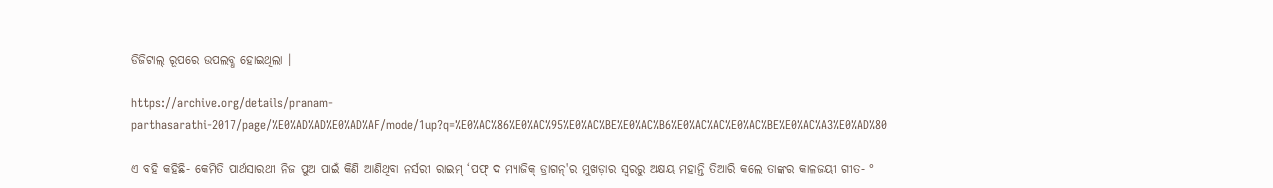ଡିଜିଟାଲ୍ ରୂପରେ ଉପଲବ୍ଧ ହୋଇଥିଲା ।

https://archive.org/details/pranam-parthasarathi-2017/page/%E0%AD%AD%E0%AD%AF/mode/1up?q=%E0%AC%86%E0%AC%95%E0%AC%BE%E0%AC%B6%E0%AC%AC%E0%AC%BE%E0%AC%A3%E0%AD%80

ଏ ବହି କହିଛି- କେମିତି ପାର୍ଥସାରଥୀ ନିଜ ପୁଅ ପାଇଁ କିଣି ଆଣିଥିବା ନର୍ସରୀ ରାଇମ୍‌ ‘ପଫ୍‌ ଦ ମ୍ୟାଜିକ୍‌ ଡ୍ରାଗନ୍‌'ର ମୁଖଡ଼ାର ସ୍ଵରରୁ ଅକ୍ଷୟ ମହାନ୍ତି ତିଆରି କଲେ ତାଙ୍କର କାଳଜୟୀ ଗୀତ- °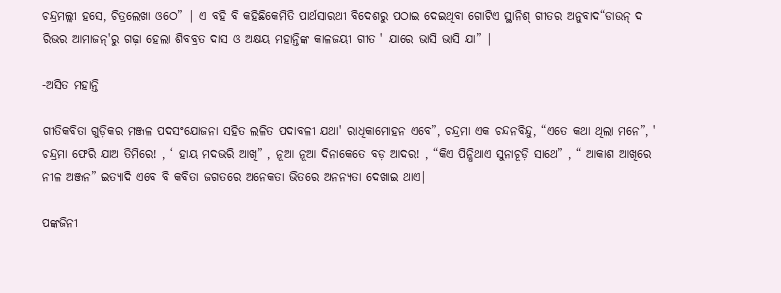ଚନ୍ଦ୍ରମଲ୍ଲୀ ହସେ, ଚିତ୍ରଲେଖା ଓଠେ” | ଏ ବହି ବି କହିଛିକେମିତି ପାର୍ଥସାରଥୀ ବିଦେଶରୁ ପଠାଇ ଦେଇଥିବା ଗୋଟିଏ ସ୍ଥାନିଶ୍‌ ଗୀତର ଅନୁବାଦ“ଡାଉନ୍‌ ଦ ରିଭର ଆମାଜନ୍‌'ରୁ ଗଢ଼ା ହେଲା ଶିବବ୍ରତ ଦାସ ଓ ଅକ୍ଷୟ ମହାନ୍ତିଙ୍କ କାଳଜୟୀ ଗୀତ ' ଯାରେ ଭାସି ଭାସି ଯା” |

-ଅସିତ ମହାନ୍ତି

ଗୀତିକବିତା ଗୁଡ଼ିକର ମଞ୍ଜଳ ପଦସଂଯୋଜନା ସହିତ ଲଳିତ ପଦାବଳୀ ଯଥା' ରାଧିକାମୋହନ ଏବେ”, ଚନ୍ଦ୍ରମା ଏକ ଚନ୍ଦନବିନ୍ଦୁ, “ଏତେ କଥା ଥିଲା ମନେ”, ' ଚନ୍ଦ୍ରମା ଫେରି ଯାଅ ତିମିରେ! , ‘ ହାୟ ମଦଭରି ଆଖି” , ନୂଆ ନୂଆ ଦିନାକେତେ ବଡ଼ ଆଦର! , “କିଏ ପିନ୍ଧିଥାଏ ସୁନାଚୂଡ଼ି ସାଥେ” , “ ଆକାଶ ଆଖିରେ ନୀଳ ଅଞ୍ଜନ” ଇତ୍ୟାଦି ଏବେ ବି କବିତା ଜଗତରେ ଅନେକତା ଭିତରେ ଅନନ୍ୟତା ଦେଖାଇ ଥାଏ|

ପଙ୍କଜିନୀ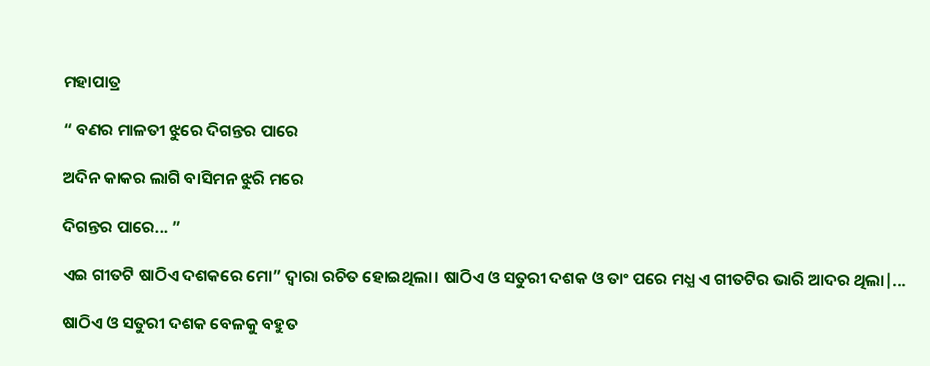ମହାପାତ୍ର

“ ବଣର ମାଳତୀ ଝୁରେ ଦିଗନ୍ତର ପାରେ

ଅଦିନ କାକର ଲାଗି ବାସିମନ ଝୁରି ମରେ

ଦିଗନ୍ତର ପାରେ... ”

ଏଇ ଗୀତଟି ଷାଠିଏ ଦଶକରେ ମୋ” ଦ୍ଵାରା ରଚିତ ହୋଇଥିଲା। ଷାଠିଏ ଓ ସତୁରୀ ଦଶକ ଓ ତାଂ ପରେ ମଧ୍ଯ ଏ ଗୀତଟିର ଭାରି ଆଦର ଥିଲା|...

ଷାଠିଏ ଓ ସତୁରୀ ଦଶକ ବେଳକୁ ବହୁତ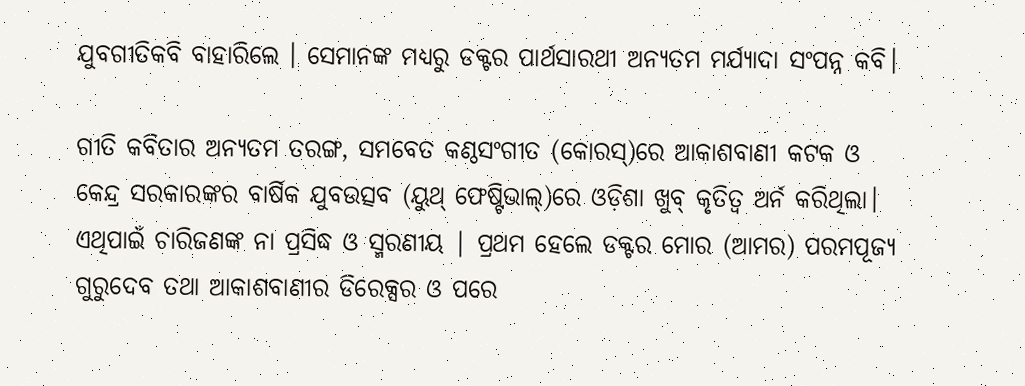ଯୁବଗୀତିକବି ବାହାରିଲେ । ସେମାନଙ୍କ ମଧ୍ଯରୁ ଡକ୍ଟର ପାର୍ଥସାରଥୀ ଅନ୍ୟତମ ମର୍ଯ୍ୟାଦା ସଂପନ୍ନ କବି।

ଗୀତି କବିତାର ଅନ୍ୟତମ ତରଙ୍ଗ, ସମବେତ କଣ୍ଠସଂଗୀତ (କୋରସ୍‌)ରେ ଆକାଶବାଣୀ କଟକ ଓ କେନ୍ଦ୍ର ସରକାରଙ୍କର ବାର୍ଷିକ ଯୁବଉତ୍ସବ (ୟୁଥ୍‌ ଫେଷ୍ଟିଭାଲ୍‌)ରେ ଓଡ଼ିଶା ଖୁବ୍‌ କୃତିତ୍ଵ ଅର୍ନ କରିଥିଲା। ଏଥିପାଇଁ ଚାରିଜଣଙ୍କ ନା ପ୍ରସିଦ୍ଧ ଓ ସ୍ମରଣୀୟ | ପ୍ରଥମ ହେଲେ ଡକ୍ଟର ମୋର (ଆମର) ପରମପୂଜ୍ୟ ଗୁରୁଦେବ ତଥା ଆକାଶବାଣୀର ଡିରେକ୍ସର ଓ ପରେ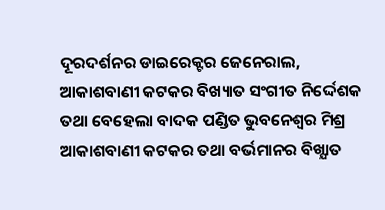ଦୂରଦର୍ଶନର ଡାଇରେକ୍ଟର ଜେନେରାଲ, ଆକାଶବାଣୀ କଟକର ବିଖ୍ୟାତ ସଂଗୀତ ନିର୍ଦ୍ଦେଶକ ତଥା ବେହେଲା ବାଦକ ପଣ୍ଡିତ ଭୁବନେଶ୍ବର ମିଶ୍ର ଆକାଶବାଣୀ କଟକର ତଥା ବର୍ଭମାନର ବିଖ୍ଯାତ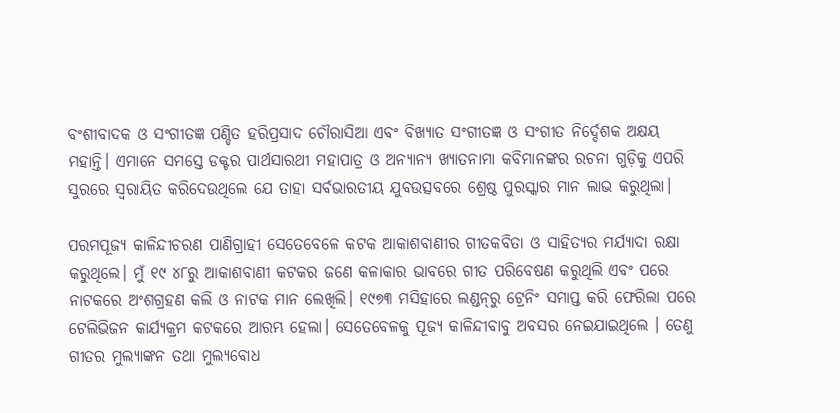ବଂଶୀବାଦକ ଓ ସଂଗୀତଜ୍ଞ ପଣ୍ଡିତ ହରିପ୍ରସାଦ ଚୌରାସିଆ ଏବଂ ବିଖ୍ୟାତ ସଂଗୀତଜ୍ଞ ଓ ସଂଗୀତ ନିର୍ଦ୍ଦେଶକ ଅକ୍ଷୟ ମହାନ୍ତି। ଏମାନେ ସମସ୍ତେ ଡକ୍ଟର ପାର୍ଥସାରଥୀ ମହାପାତ୍ର ଓ ଅନ୍ୟାନ୍ୟ ଖ୍ୟାତନାମା କବିମାନଙ୍କର ରଚନା ଗୁଡ଼ିକୁ ଏପରି ସୁରରେ ସ୍ଵରାୟିତ କରିଦେଉଥିଲେ ଯେ ତାହା ସର୍ବଭାରତୀୟ ଯୁବଉତ୍ସବରେ ଶ୍ରେଷ୍ଠ ପୁରସ୍କାର ମାନ ଲାଭ କରୁଥିଲା।

ପରମପୂଜ୍ୟ କାଳିନ୍ଦୀଚରଣ ପାଣିଗ୍ରାହୀ ସେତେବେଳେ କଟକ ଆକାଶବାଣୀର ଗୀତକବିତା ଓ ସାହିତ୍ୟର ମର୍ଯ୍ୟାଦା ରକ୍ଷା କରୁଥିଲେ। ମୁଁ ୧୯ ୪୮ରୁ ଆକାଶବାଣୀ କଟକର ଜଣେ କଳାକାର ଭାବରେ ଗୀତ ପରିବେଷଣ କରୁଥିଲି ଏବଂ ପରେ ନାଟକରେ ଅଂଶଗ୍ରହଣ କଲି ଓ ନାଟକ ମାନ ଲେଖିଲି। ୧୯୭୩ ମସିହାରେ ଲଣ୍ଡନ୍‌ରୁ ଟ୍ରେନିଂ ସମାପ୍ତ କରି ଫେରିଲା ପରେ ଟେଲିଭିଜନ କାର୍ଯ୍ୟକ୍ରମ କଟକରେ ଆରମ୍ଭ ହେଲା। ସେତେବେଳକୁ ପୂଜ୍ୟ କାଳିନ୍ଦୀବାବୁ ଅବସର ନେଇଯାଇଥିଲେ । ତେଣୁ ଗୀତର ମୁଲ୍ୟାଙ୍କନ ତଥା ମୁଲ୍ଯବୋଧ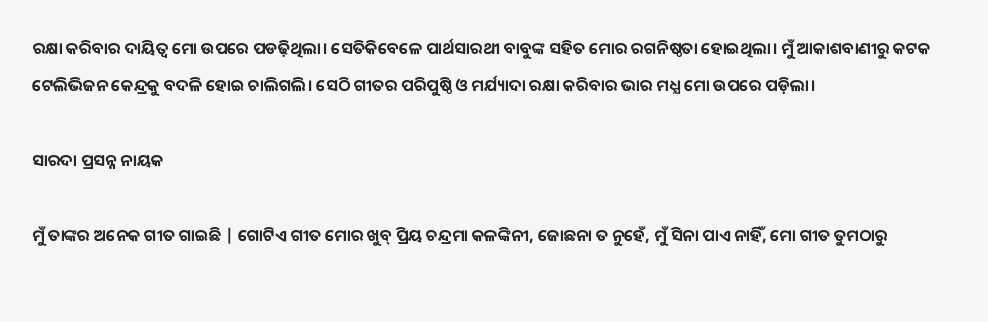ରକ୍ଷା କରିବାର ଦାୟିତ୍ଵ ମୋ ଉପରେ ପଡଢ଼ିଥିଲା। ସେତିକିବେଳେ ପାର୍ଥସାରଥୀ ବାବୁଙ୍କ ସହିତ ମୋର ରଗନିଷ୍ଠତା ହୋଇଥିଲା। ମୁଁ ଆକାଶବାଣୀରୁ କଟକ ଟେଲିଭିଜନ କେନ୍ଦ୍ରକୁ ବଦଳି ହୋଇ ଚାଲିଗଲି। ସେଠି ଗୀତର ପରିପୁଷ୍ଠି ଓ ମର୍ଯ୍ୟାଦା ରକ୍ଷା କରିବାର ଭାର ମଧ୍ଯ ମୋ ଉପରେ ପଡ଼ିଲା।

ସାରଦା ପ୍ରସନ୍ନ ନାୟକ

ମୁଁ ତାଙ୍କର ଅନେକ ଗୀତ ଗାଇଛି | ଗୋଟିଏ ଗୀତ ମୋର ଖୁବ୍‌ ପ୍ରିୟ ଚନ୍ଦ୍ରମା କଳଙ୍କିନୀ, ଜୋଛନା ତ ନୁହେଁ, ମୁଁ ସିନା ପାଏ ନାହିଁ, ମୋ ଗୀତ ତୁମଠାରୁ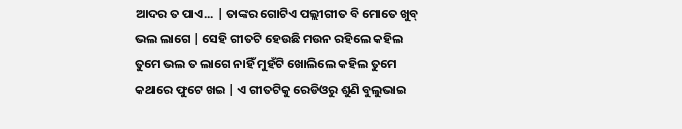ଆଦର ତ ପାଏ... | ତାଙ୍କର ଗୋଟିଏ ପଲ୍ଲୀଗୀତ ବି ମୋତେ ଖୁବ୍‌ ଭଲ ଲାଗେ | ସେହି ଗୀତଟି ହେଉଛି ମଉନ ରହିଲେ କହିଲ ତୁମେ ଭଲ ତ ଲାଗେ ନାହିଁ ମୁହଁଟି ଖୋଲିଲେ କହିଲ ତୁମେ କଥାରେ ଫୁଟେ ଖଇ | ଏ ଗୀତଟିକୁ ରେଡିଓରୁ ଶୁଣି ବୁଲୁଭାଇ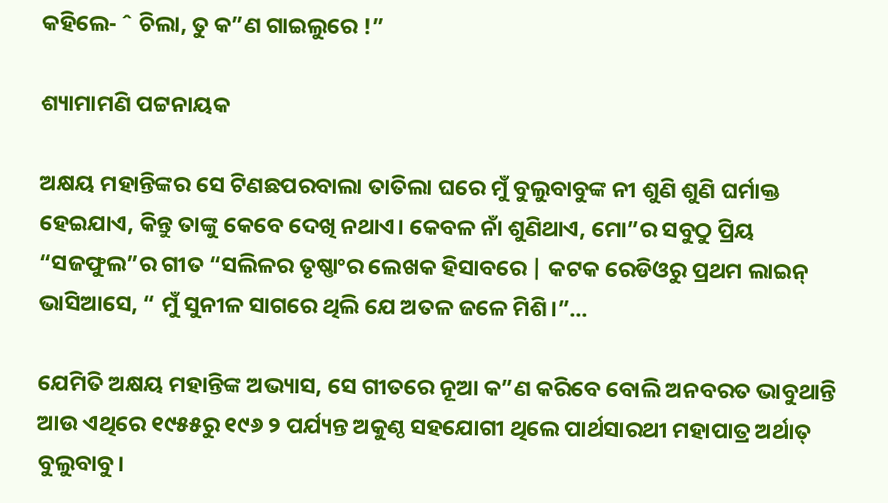କହିଲେ- ˆ ଚିଲା, ତୁ କ”ଣ ଗାଇଲୁରେ !”

ଶ୍ୟାମାମଣି ପଟ୍ଟନାୟକ

ଅକ୍ଷୟ ମହାନ୍ତିଙ୍କର ସେ ଟିଣଛପରବାଲା ତାତିଲା ଘରେ ମୁଁ ବୁଲୁବାବୁଙ୍କ ନୀ ଶୁଣି ଶୁଣି ଘର୍ମାକ୍ତ ହେଇଯାଏ, କିନ୍ତୁ ତାଙ୍କୁ କେବେ ଦେଖି ନଥାଏ। କେବଳ ନାଁ ଶୁଣିଥାଏ, ମୋ”ର ସବୁଠୁ ପ୍ରିୟ “ସଜଫୁଲ”ର ଗୀତ “ସଲିଳର ତୃଷ୍ଣାଂର ଲେଖକ ହିସାବରେ | କଟକ ରେଡିଓରୁ ପ୍ରଥମ ଲାଇନ୍‌ ଭାସିଆସେ, “ ମୁଁ ସୁନୀଳ ସାଗରେ ଥିଲି ଯେ ଅତଳ ଜଳେ ମିଶି।”...

ଯେମିତି ଅକ୍ଷୟ ମହାନ୍ତିଙ୍କ ଅଭ୍ୟାସ, ସେ ଗୀତରେ ନୂଆ କ”ଣ କରିବେ ବୋଲି ଅନବରତ ଭାବୁଥାନ୍ତି ଆଉ ଏଥିରେ ୧୯୫୫ରୁ ୧୯୬ ୨ ପର୍ଯ୍ୟନ୍ତ ଅକୁଣ୍ଠ ସହଯୋଗୀ ଥିଲେ ପାର୍ଥସାରଥୀ ମହାପାତ୍ର ଅର୍ଥାତ୍‌ ବୁଲୁବାବୁ।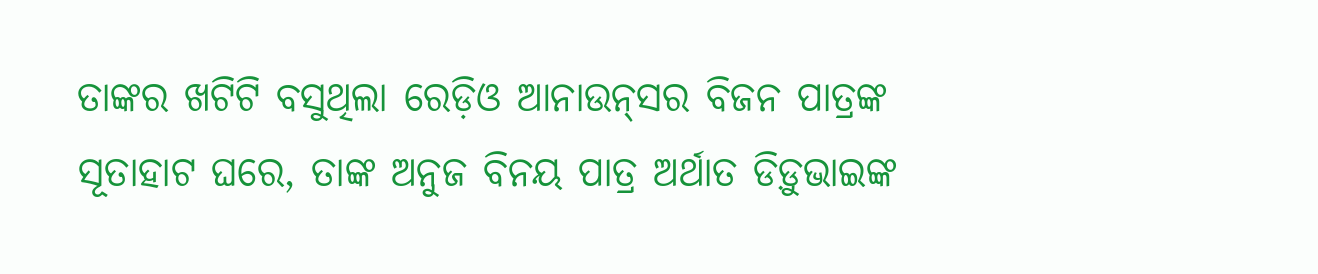ତାଙ୍କର ଖଟିଟି ବସୁଥିଲା ରେଡ଼ିଓ ଆନାଉନ୍‌ସର ବିଜନ ପାତ୍ରଙ୍କ ସୂତାହାଟ ଘରେ, ତାଙ୍କ ଅନୁଜ ବିନୟ ପାତ୍ର ଅର୍ଥାତ ଡିଡ଼ୁଭାଇଙ୍କ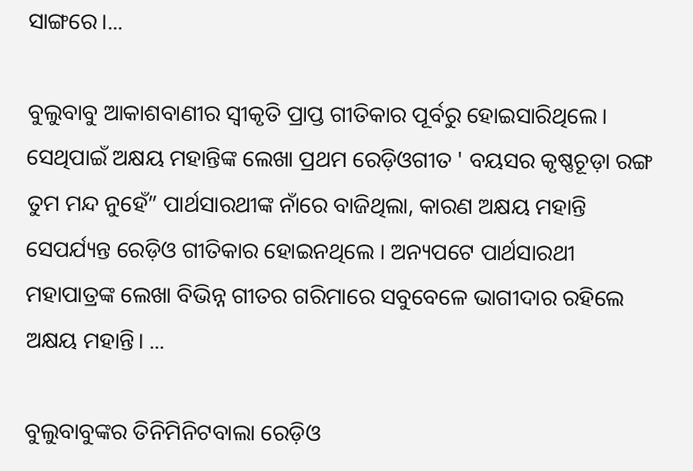ସାଙ୍ଗରେ।...

ବୁଲୁବାବୁ ଆକାଶବାଣୀର ସ୍ଵୀକୃତି ପ୍ରାପ୍ତ ଗୀତିକାର ପୂର୍ବରୁ ହୋଇସାରିଥିଲେ। ସେଥିପାଇଁ ଅକ୍ଷୟ ମହାନ୍ତିଙ୍କ ଲେଖା ପ୍ରଥମ ରେଡ଼ିଓଗୀତ ' ବୟସର କୃଷ୍ଣଚୂଡ଼ା ରଙ୍ଗ ତୁମ ମନ୍ଦ ନୁହେଁ” ପାର୍ଥସାରଥୀଙ୍କ ନାଁରେ ବାଜିଥିଲା, କାରଣ ଅକ୍ଷୟ ମହାନ୍ତି ସେପର୍ଯ୍ୟନ୍ତ ରେଡ଼ିଓ ଗୀତିକାର ହୋଇନଥିଲେ । ଅନ୍ୟପଟେ ପାର୍ଥସାରଥୀ ମହାପାତ୍ରଙ୍କ ଲେଖା ବିଭିନ୍ନ ଗୀତର ଗରିମାରେ ସବୁବେଳେ ଭାଗୀଦାର ରହିଲେ ଅକ୍ଷୟ ମହାନ୍ତି। ...

ବୁଲୁବାବୁଙ୍କର ତିନିମିନିଟବାଲା ରେଡ଼ିଓ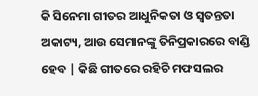କି ସିନେମା ଗୀତର ଆଧୁନିକତା ଓ ସ୍ବତନ୍ତତା ଅକାଟ୍ୟ, ଆଉ ସେମାନଙ୍କୁ ତିନିପ୍ରକାରରେ ବାଣ୍ଡି ହେବ | କିଛି ଗୀତରେ ରହିଚି ମଫସଲର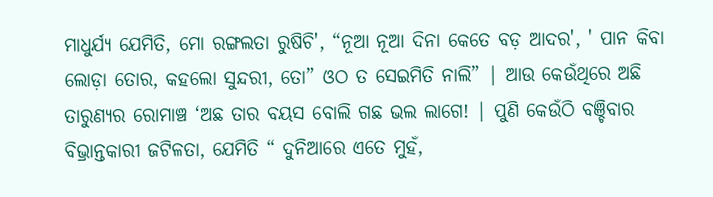ମାଧୁର୍ଯ୍ୟ ଯେମିତି, ମୋ ରଙ୍ଗଲତା ରୁଷିଚି', “ନୂଆ ନୂଆ ଦିନା କେତେ ବଡ଼ ଆଦର', ' ପାନ କିବା ଲୋଡ଼ା ତୋର, କହଲୋ ସୁନ୍ଦରୀ, ତୋ” ଓଠ ତ ସେଇମିତି ନାଲି” | ଆଉ କେଉଁଥିରେ ଅଛି ତାରୁଣ୍ୟର ରୋମାଞ୍ଚ ‘ଅଛ ତାର ବୟସ ବୋଲି ଗଛ ଭଲ ଲାଗେ! | ପୁଣି କେଉଁଠି ବଞ୍ଚିବାର ବିଭ୍ରାନ୍ତକାରୀ ଜଟିଳତା, ଯେମିତି “ ଦୁନିଆରେ ଏତେ ମୁହଁ,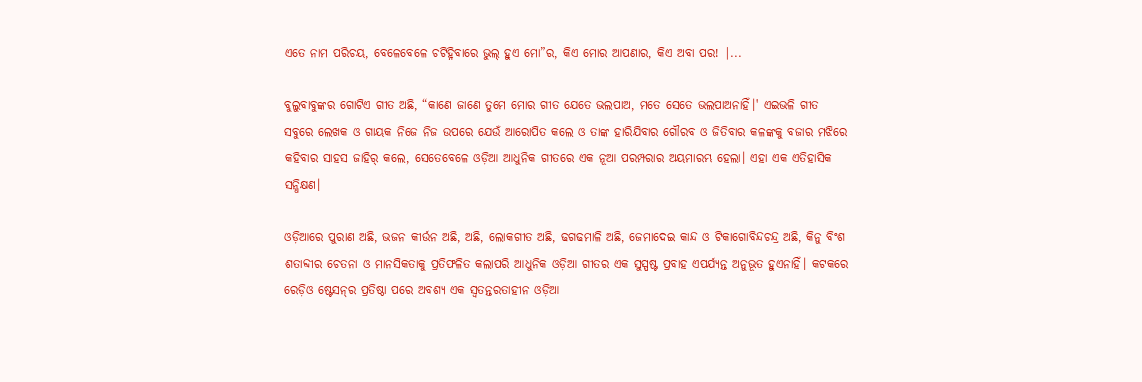ଏତେ ନାମ ପରିଚୟ, ବେଳେବେଳେ ଚଟିହ୍ନିବାରେ ଭୁଲ୍‌ ହୁଏ ମୋ”ର, କିଏ ମୋର ଆପଣାର, କିଏ ଅବା ପର! |...

ବୁଲୁବାବୁଙ୍କର ଗୋଟିଏ ଗୀତ ଅଛି, “କାଣେ ଜାଣେ ତୁମେ ମୋର ଗୀତ ଯେତେ ଭଲପାଅ, ମତେ ସେତେ ଭଲପାଅନାହିଁ।' ଏଇଭଳି ଗୀତ ସବୁରେ ଲେଖକ ଓ ଗାୟକ ନିଜେ ନିଜ ଉପରେ ଯେଉଁ ଆରୋପିତ କଲେ ଓ ତାଙ୍କ ହାରିଯିବାର ଗୌରବ ଓ ଜିତିବାର କଳଙ୍କକୁ ବଜାର ମଝିରେ କହିବାର ସାହସ ଜାହିର୍‌ କଲେ, ସେତେବେଳେ ଓଡ଼ିଆ ଆଧୁନିକ ଗୀତରେ ଏକ ନୂଆ ପରମ୍ପରାର ଅୟମାରମ୍ଭ ହେଲା। ଏହା ଏକ ଏତିହାସିକ ସନ୍ଧିକ୍ଷଣ।

ଓଡ଼ିଆରେ ପୁରାଣ ଅଛି, ଭଜନ କୀର୍ଉନ ଅଛି, ଅଛି, ଲୋକଗୀତ ଅଛି, ଢଗଢମାଳି ଅଛି, ଜେମାଦେଇ କାନ୍ଦ ଓ ଟିକାଗୋବିନ୍ଦଚନ୍ଦ୍ର ଅଛି, କିନୁ ବିଂଶ ଶତାବ୍ଦୀର ଚେତନା ଓ ମାନସିକତାକୁ ପ୍ରତିଫଳିତ କଲାପରି ଆଧୁନିକ ଓଡ଼ିଆ ଗୀତର ଏକ ସୁସ୍ପଷ୍ଟ ପ୍ରବାହ ଏପର୍ଯ୍ୟନ୍ତ ଅନୁଭୂତ ହୁଏନାହିଁ। କଟକରେ ରେଡ଼ିଓ ଷ୍ଟେସନ୍‌ର ପ୍ରତିଷ୍ଠା ପରେ ଅବଶ୍ୟ ଏକ ସ୍ଵତନ୍ତରତାହୀନ ଓଡ଼ିଆ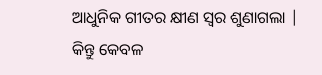ଆଧୁନିକ ଗୀତର କ୍ଷୀଣ ସ୍ଵର ଶୁଣାଗଲା | କିନ୍ତୁ କେବଳ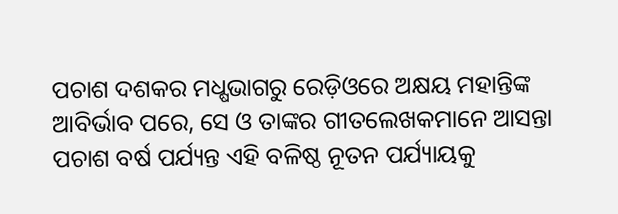ପଚାଶ ଦଶକର ମଧ୍ଷଭାଗରୁ ରେଡ଼ିଓରେ ଅକ୍ଷୟ ମହାନ୍ତିଙ୍କ ଆବିର୍ଭାବ ପରେ, ସେ ଓ ତାଙ୍କର ଗୀତଲେଖକମାନେ ଆସନ୍ତା ପଚାଶ ବର୍ଷ ପର୍ଯ୍ୟନ୍ତ ଏହି ବଳିଷ୍ଠ ନୂତନ ପର୍ଯ୍ୟାୟକୁ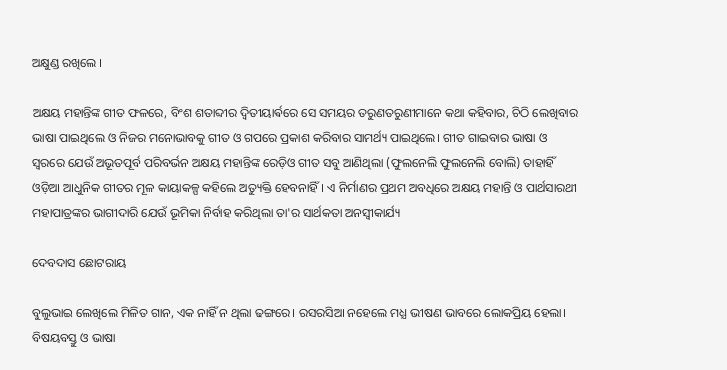ଅକ୍ଷୁଣ୍ଡ ରଖିଲେ ।

ଅକ୍ଷୟ ମହାନ୍ତିଙ୍କ ଗୀତ ଫଳରେ, ବିଂଶ ଶତାବ୍ଦୀର ଦ୍ଵିତୀୟାର୍ଵରେ ସେ ସମୟର ତରୁଣତରୁଣୀମାନେ କଥା କହିବାର, ଚିଠି ଲେଖିବାର ଭାଷା ପାଇଥିଲେ ଓ ନିଜର ମନୋଭାବକୁ ଗୀତ ଓ ଗପରେ ପ୍ରକାଶ କରିବାର ସାମର୍ଥ୍ୟ ପାଇଥିଲେ। ଗୀତ ଗାଇବାର ଭାଷା ଓ ସ୍ଵରରେ ଯେଉଁ ଅଭୂତପୂର୍ବ ପରିବର୍ଭନ ଅକ୍ଷୟ ମହାନ୍ତିଙ୍କ ରେଡ଼ିଓ ଗୀତ ସବୁ ଆଣିଥିଲା (ଫୁଲନେଲି ଫୁଲନେଲି ବୋଲି) ତାହାହିଁ ଓଡ଼ିଆ ଆଧୁନିକ ଗୀତର ମୂଳ କାୟାକଳ୍ପ କହିଲେ ଅତ୍ୟୁକ୍ତି ହେବନାହିଁ। ଏ ନିର୍ମାଣର ପ୍ରଥମ ଅବଧିରେ ଅକ୍ଷୟ ମହାନ୍ତି ଓ ପାର୍ଥସାରଥୀ ମହାପାତ୍ରଙ୍କର ଭାଗୀଦାରି ଯେଉଁ ଭୂମିକା ନିର୍ବାହ କରିଥିଲା ତା'ର ସାର୍ଥକତା ଅନସ୍ବୀକାର୍ଯ୍ୟ

ଦେବଦାସ ଛୋଟରାୟ

ବୁଲୁଭାଇ ଲେଖିଲେ ମିଳିତ ଗାନ, ଏକ ନାହିଁ ନ ଥିଲା ଢଙ୍ଗରେ। ରସରସିଆ ନହେଲେ ମଧ୍ଯ ଭୀଷଣ ଭାବରେ ଲୋକପ୍ରିୟ ହେଲା। ବିଷୟବସ୍ତୁ ଓ ଭାଷା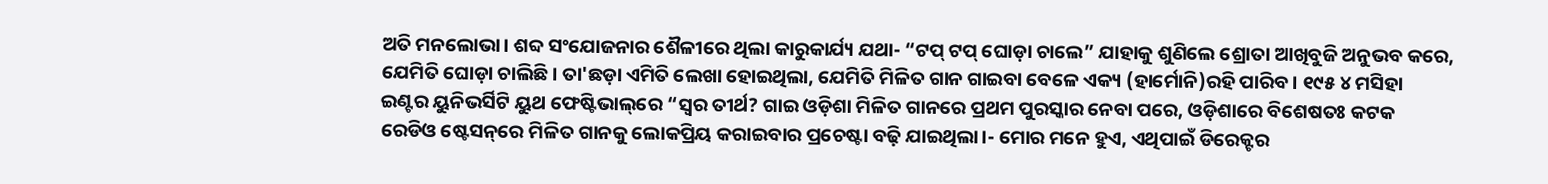ଅତି ମନଲୋଭା। ଶବ୍ଦ ସଂଯୋଜନାର ଶୈଳୀରେ ଥିଲା କାରୁକାର୍ଯ୍ୟ ଯଥା- “ଟପ୍‌ ଟପ୍‌ ଘୋଡ଼ା ଚାଲେ” ଯାହାକୁ ଶୁଣିଲେ ଶ୍ରୋତା ଆଖିବୁଜି ଅନୁଭବ କରେ, ଯେମିତି ଘୋଡ଼ା ଚାଲିଛି। ତା'ଛଡ଼ା ଏମିତି ଲେଖା ହୋଇଥିଲା, ଯେମିତି ମିଳିତ ଗାନ ଗାଇବା ବେଳେ ଏକ୍ୟ (ହାର୍ମୋନି)ରହି ପାରିବ। ୧୯୫ ୪ ମସିହା ଇଣ୍ଟର ୟୁନିଭର୍ସିଟି ୟୁଥ ଫେଷ୍ଟିଭାଲ୍‌ରେ “ସ୍ଵର ତୀର୍ଥ? ଗାଇ ଓଡ଼ିଶା ମିଳିତ ଗାନରେ ପ୍ରଥମ ପୁରସ୍କାର ନେବା ପରେ, ଓଡ଼ିଶାରେ ବିଶେଷତଃ କଟକ ରେଡିଓ ଷ୍ଟେସନ୍‌ରେ ମିଳିତ ଗାନକୁ ଲୋକପ୍ରିୟ କରାଇବାର ପ୍ରଚେଷ୍ଟା ବଢ଼ି ଯାଇଥିଲା।- ମୋର ମନେ ହୁଏ, ଏଥିପାଇଁ ଡିରେକ୍ଟର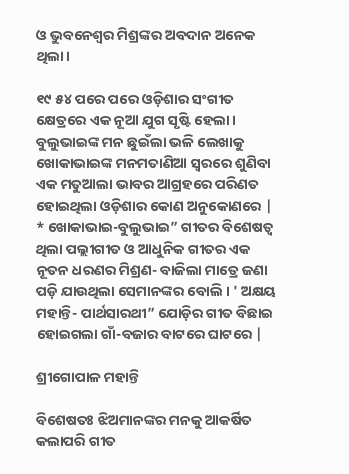ଓ ଭୁବନେଶ୍ବର ମିଶ୍ରଙ୍କର ଅବଦାନ ଅନେକ ଥିଲା।

୧୯ ୫୪ ପରେ ପରେ ଓଡ଼ିଶାର ସଂଗୀତ କ୍ଷେତ୍ରରେ ଏକ ନୂଆ ଯୁଗ ସୃଷ୍ଟି ହେଲା। ବୁଲୁଭାଇଙ୍କ ମନ ଛୁଇଁଲା ଭଳି ଲେଖାକୁ ଖୋକାଭାଇଙ୍କ ମନମତାଣିଆ ସ୍ଵରରେ ଶୁଣିବା ଏକ ମତୁଆଲା ଭାବର ଆଗ୍ରହରେ ପରିଣତ ହୋଇଥିଲା ଓଡ଼ିଶାର କୋଣ ଅନୁକୋଣରେ | * ଖୋକାଭାଇ-ବୁଲୁଭାଇ” ଗୀତର ବିଶେଷତ୍ବ ଥିଲା ପଲ୍ଲୀଗୀତ ଓ ଆଧୁନିକ ଗୀତର ଏକ ନୂତନ ଧରଣର ମିଶ୍ରଣ- ବାଜିଲା ମାତ୍ରେ ଜଣା ପଡ଼ି ଯାଉଥିଲା ସେମାନଙ୍କର ବୋଲି । ' ଅକ୍ଷୟ ମହାନ୍ତି- ପାର୍ଥସାରଥୀ” ଯୋଡ଼ିର ଗୀତ ବିଛାଇ ହୋଇଗଲା ଗାଁ-ବଜାର ବାଟରେ ଘାଟରେ |

ଶ୍ରୀଗୋପାଳ ମହାନ୍ତି

ବିଶେଷତଃ ଝିଅମାନଙ୍କର ମନକୁ ଆକର୍ଷିତ କଲାପରି ଗୀତ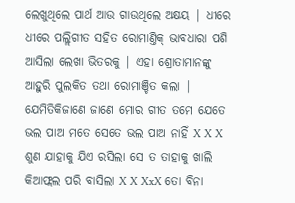ଲେଖୁଥିଲେ ପାର୍ଥ ଆଉ ଗାଉଥିଲେ ଅକ୍ଷୟ | ଧୀରେ ଧୀରେ ପଲ୍ଲିଗୀତ ସହିତ ରୋମାଣ୍ତିକ୍‌ ଭାବଧାରା ପଶି ଆସିଲା ଲେଖା ଭିତରକୁ | ଏହା ଶ୍ରୋତାମାନଙ୍କୁ ଆହୁରି ପୁଲକିତ ତଥା ରୋମାଞ୍ଚିତ କଲା | ଯେମିତିକିଜାଣେ ଜାଣେ ମୋର ଗୀତ ତମେ ଯେତେ ଭଲ ପାଅ ମତେ ସେତେ ଭଲ ପାଅ ନାହିଁ X X X ଶୁଣ ଯାହାକୁ ଯିଏ ରସିଲା ସେ ତ ତାହାକୁ ଖାଲି କିଆଫ୍ଲଲ ପରି ବାସିଲା X X XxX ତୋ ବିନା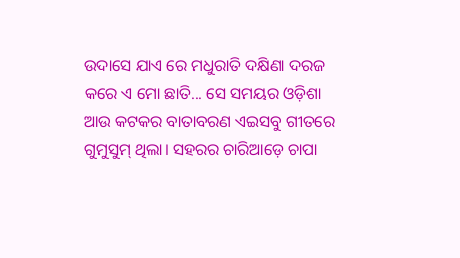ଉଦାସେ ଯାଏ ରେ ମଧୁରାତି ଦକ୍ଷିଣା ଦରଜ କରେ ଏ ମୋ ଛାତି... ସେ ସମୟର ଓଡ଼ିଶା ଆଉ କଟକର ବାତାବରଣ ଏଇସବୁ ଗୀତରେ ଗୁମୁସୁମ୍‌ ଥିଲା। ସହରର ଚାରିଆଡ଼େ ଚାପା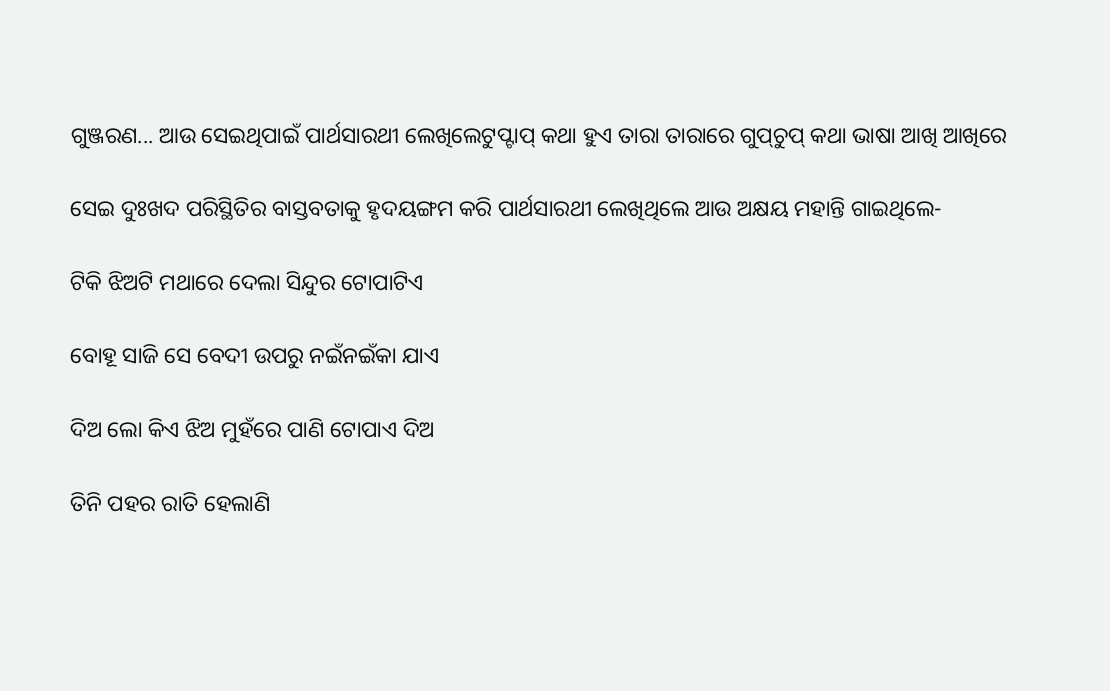ଗୁଞ୍ଜରଣ... ଆଉ ସେଇଥିପାଇଁ ପାର୍ଥସାରଥୀ ଲେଖିଲେଟୁପ୍ଟାପ୍‌ କଥା ହୁଏ ତାରା ତାରାରେ ଗୁପ୍‌ଚୁପ୍‌ କଥା ଭାଷା ଆଖି ଆଖିରେ

ସେଇ ଦୁଃଖଦ ପରିସ୍ଥିତିର ବାସ୍ତବତାକୁ ହୃଦୟଙ୍ଗମ କରି ପାର୍ଥସାରଥୀ ଲେଖିଥିଲେ ଆଉ ଅକ୍ଷୟ ମହାନ୍ତି ଗାଇଥିଲେ-

ଟିକି ଝିଅଟି ମଥାରେ ଦେଲା ସିନ୍ଦୁର ଟୋପାଟିଏ

ବୋହୂ ସାଜି ସେ ବେଦୀ ଉପରୁ ନଇଁନଇଁକା ଯାଏ

ଦିଅ ଲୋ କିଏ ଝିଅ ମୁହଁରେ ପାଣି ଟୋପାଏ ଦିଅ

ତିନି ପହର ରାତି ହେଲାଣି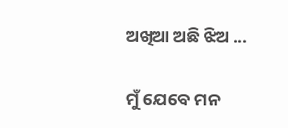ଅଖିଆ ଅଛି ଝିଅ ...

ମୁଁ ଯେବେ ମନ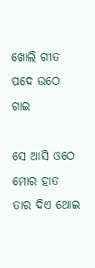ଖୋଲି ଗୀତ ପଦେ ଉଠେ ଗାଇ

ସେ ଆସି ଓଠେ ମୋର ହାତ ତାର ଦିଏ ଥୋଇ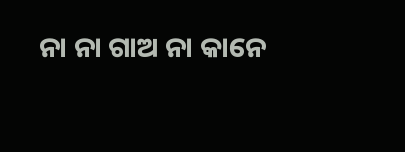ନା ନା ଗାଅ ନା କାନେ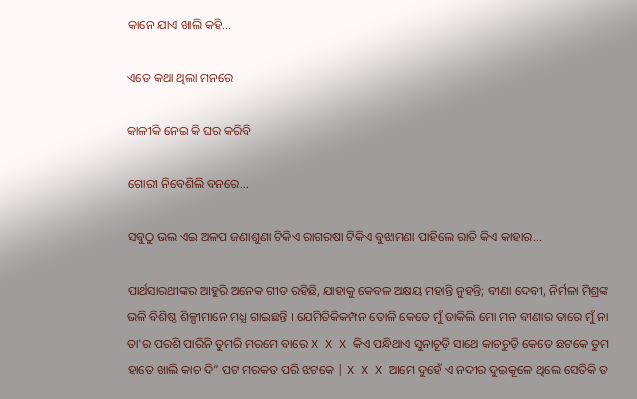କାନେ ଯାଏ ଖାଲି କହି...

ଏତେ କଥା ଥିଲା ମନରେ

କାଳୀକି ନେଇ କି ଘର କରିବି

ଗୋରୀ ନିବେଶିଲି ବନରେ...

ସବୁଠୁ ଭଲ ଏଇ ଅଳପ ଜଣାଶୁଣା ଟିକିଏ ରାଗରଷା ଟିକିଏ ବୁଝାମଣା ପାହିଲେ ରାତି କିଏ କାହାର...

ପାର୍ଥସାରଥୀଙ୍କର ଆହୁରି ଅନେକ ଗୀତ ରହିଛି, ଯାହାକୁ କେବଳ ଅକ୍ଷୟ ମହାନ୍ତି ନୁହନ୍ତି; ବୀଣା ଦେବୀ, ନିର୍ମଳା ମିଶ୍ରଙ୍କ ଭଳି ବିଶିଷ୍ଠ ଶିଳ୍ପୀମାନେ ମଧ୍ଯ ଗାଇଛନ୍ତି । ଯେମିତିକିକମ୍ପନ ତୋଳି କେତେ ମୁଁ ଡାକିଲି ମୋ ମନ ବୀଣାର ତାରେ ମୁଁ ନା ତା'ର ପରଶି ପାରିନି ତୁମରି ମରମେ ବାରେ X X X କିଏ ପନ୍ଧିଥାଏ ସୁନାଚୂଡ଼ି ସାଥେ କାଚଚୁଡ଼ି କେତେ ଛଟକେ ତୁମ ହାତେ ଖାଲି କାଚ ଦି” ପଟ ମରକତ ପରି ଝଟକେ | X X X ଆମେ ଦୁହେଁ ଏ ନଦୀର ଦୁଇକୂଳେ ଥିଲେ ସେତିକି ତ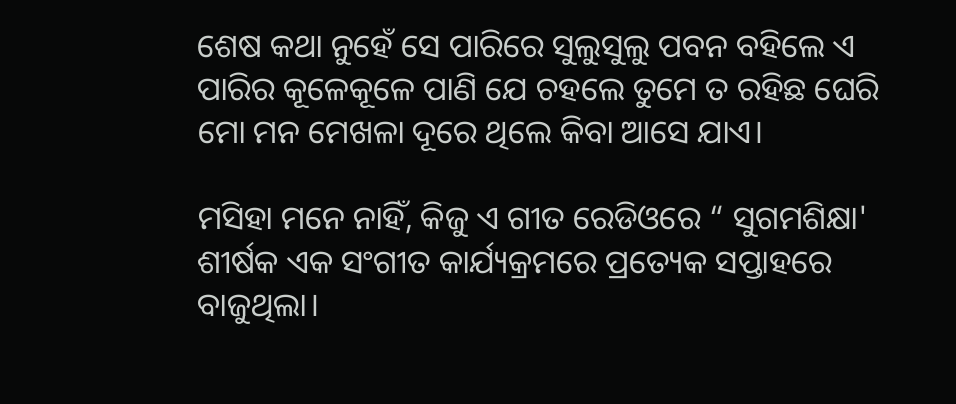ଶେଷ କଥା ନୁହେଁ ସେ ପାରିରେ ସୁଲୁସୁଲୁ ପବନ ବହିଲେ ଏ ପାରିର କୂଳେକୂଳେ ପାଣି ଯେ ଚହଲେ ତୁମେ ତ ରହିଛ ଘେରି ମୋ ମନ ମେଖଳା ଦୂରେ ଥିଲେ କିବା ଆସେ ଯାଏ।

ମସିହା ମନେ ନାହିଁ, କିଜୁ ଏ ଗୀତ ରେଡିଓରେ “ ସୁଗମଶିକ୍ଷା' ଶୀର୍ଷକ ଏକ ସଂଗୀତ କାର୍ଯ୍ୟକ୍ରମରେ ପ୍ରତ୍ୟେକ ସପ୍ତାହରେ ବାଜୁଥିଲା।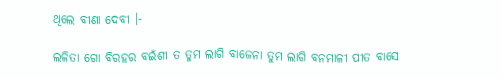ଥିଲେ ବୀଣା ଦେବୀ ।-

ଲଳିତା ଗୋ ବିରହର ବଇଁଶୀ ତ ତୁମ ଲାଗି ବାଜେନା ତୁମ ଲାଗି ବନମାଳୀ ପୀତ ବାସେ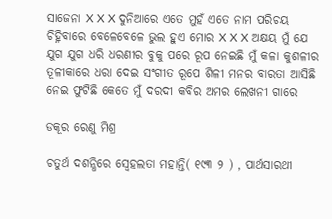ସାଜେନା X X X ଦୁନିଆରେ ଏତେ ମୁହଁ ଏତେ ନାମ ପରିଚୟ ଚିହ୍ନିବାରେ ବେଳେବେଳେ ଭୁଲ ହୁଏ ମୋର X X X ଅକ୍ଷୟ ମୁଁ ଯେ ଯୁଗ ଯୁଗ ଧରି ଧରଣୀର ବୁକୁ ପରେ ରୂପ ନେଇଛି ମୁଁ କଳା କୁଶଳୀର ତୂଳୀକାରେ ଧରା ଦେଇ ସଂଗୀତ ରୂପେ ଶିଳୀ ମନର ବାରତା ଆସିଛି ନେଇ ଫୁଟିଛି କେତେ ମୁଁ ଦରଦୀ କବିର ଅମର ଲେଖନୀ ଗାରେ

ଡକୂର ରେଣୁ ମିଶ୍ର

ଚତୁର୍ଥ ଦଶନ୍ଧିରେ ସ୍ବେହଲତା ମହାନ୍ତି( ୧୯୩ ୨ ) , ପାର୍ଥସାରଥୀ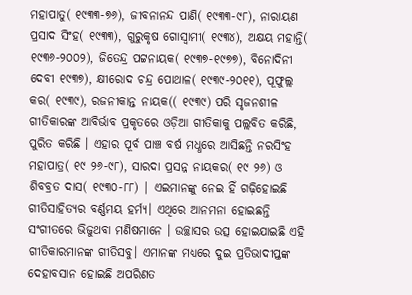ମହାପାତୁ( ୧୯୩୩-୭୬), ଜୀବନାନନ୍ଦ ପାଣି( ୧୯୩୩-୯୮), ନାରାୟଣ ପ୍ରସାଦ ସିଂହ( ୧୯୩୩), ଗୁରୁକୃଷ ଗୋସ୍ବାମୀ( ୧୯୩୪), ଅକ୍ଷୟ ମହାନ୍ତି( ୧୯୩୬-୨୦୦୨), ଜିତେନ୍ଦ୍ର ପଟ୍ଟନାୟକ( ୧୯୩୭-୧୯୭୭), ବିନୋଦିନୀ ଦେବୀ ୧୯୩୭), କ୍ଷୀରୋଦ ଚନ୍ଦ୍ର ପୋଥାଳ( ୧୯୩୯-୨୦୧୧), ପୂଫୁଲ୍ଲ କର( ୧୯୩୯), ରଜନୀକାନ୍ତ ନାୟକ(( ୧୯୩୯) ପରି ସୃଜନଶୀଳ ଗୀତିକାରଙ୍କ ଆବିର୍ଭାବ ପ୍ରକୃତରେ ଓଡ଼ିଆ ଗୀତିକାକୁ ପଲ୍ଲବିତ କରିଛି, ପୁରିତ କରିଛି । ଏହାର ପୂର୍ବ ପାଞ୍ଚ ବର୍ଷ ମଧ୍ଧରେ ଆସିଛନ୍ତି ନରସିଂହ ମହାପାତ୍ର( ୧୯ ୨୬-୯୮), ସାରଦା ପ୍ରସନ୍ନ ନାୟକର( ୧୯ ୨୬) ଓ ଶିବବ୍ରତ ଦାସ( ୧୯୩୦-୮୮) | ଏଇମାନଙ୍କୁ ନେଇ ହିଁ ଗଢ଼ିହୋଇଛି ଗୀତିସାହିତ୍ୟର ବର୍ଣ୍ଣମୟ ହର୍ମ୍ୟ। ଏଥିରେ ଆନମନା ହୋଇଛନ୍ତି ସଂଗୀତରେ ଭିଜୁଥବା ମଣିଷମାନେ । ଉଚ୍ଛାସର ଉତ୍ସ ହୋଇଯାଇଛି ଏହି ଗୀତିକାରମାନଙ୍କ ଗୀତିସବୁ। ଏମାନଙ୍କ ମଧ୍ଯରେ ଦୁଇ ପ୍ରତିଭାଦୀପ୍ତଙ୍କ ଦେହାବସାନ ହୋଇଛି ଅପରିଣତ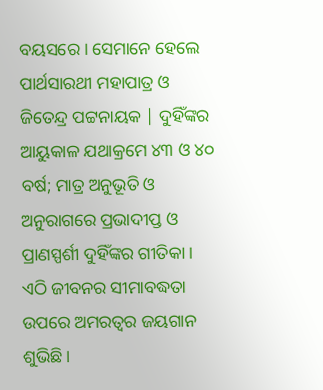ବୟସରେ । ସେମାନେ ହେଲେ ପାର୍ଥସାରଥୀ ମହାପାତ୍ର ଓ ଜିତେନ୍ଦ୍ର ପଟ୍ଟନାୟକ | ଦୁହିଁଙ୍କର ଆୟୁକାଳ ଯଥାକ୍ରମେ ୪୩ ଓ ୪୦ ବର୍ଷ; ମାତ୍ର ଅନୁଭୂତି ଓ ଅନୁରାଗରେ ପ୍ରଭାଦୀପ୍ତ ଓ ପ୍ରାଣସ୍ପର୍ଶୀ ଦୁହିଁଙ୍କର ଗୀତିକା । ଏଠି ଜୀବନର ସୀମାବଦ୍ଧତା ଉପରେ ଅମରତ୍ଵର ଜୟଗାନ ଶୁଭିଛି।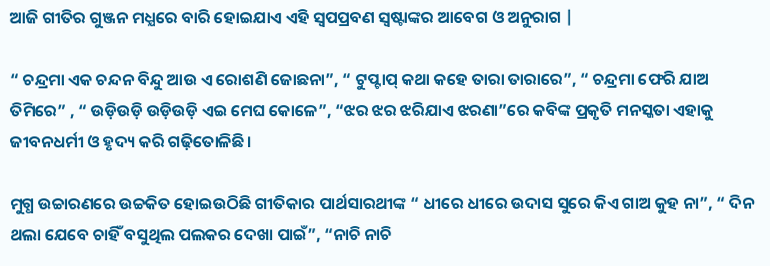ଆଜି ଗୀତିର ଗୁଞ୍ଜନ ମଧ୍ଯରେ ବାରି ହୋଇଯାଏ ଏହି ସ୍ଵପପ୍ରବଣ ସ୍ଵଷ୍ଟାଙ୍କର ଆବେଗ ଓ ଅନୁରାଗ |

“ ଚନ୍ଦ୍ରମା ଏକ ଚନ୍ଦନ ବିନ୍ଦୁ ଆଉ ଏ ରୋଶଣି ଜୋଛନା”, “ ଟୁପ୍ଟାପ୍‌ କଥା କହେ ତାରା ତାରାରେ”, “ ଚନ୍ଦ୍ରମା ଫେରି ଯାଅ ତିମିରେ” , “ ଉଡ଼ିଉଡ଼ି ଉଡ଼ିଉଡ଼ି ଏଇ ମେଘ କୋଳେ”, “ଝର ଝର ଝରିଯାଏ ଝରଣା”ରେ କବିଙ୍କ ପ୍ରକୃତି ମନସ୍କତା ଏହାକୁ ଜୀବନଧର୍ମୀ ଓ ହୃଦ୍ୟ କରି ଗଢ଼ିତୋଳିଛି।

ମୁଗ୍ଧ ଉଚ୍ଚାରଣରେ ଉଚ୍ଚକିତ ହୋଇଉଠିଛି ଗୀତିକାର ପାର୍ଥସାରଥୀଙ୍କ “ ଧୀରେ ଧୀରେ ଉଦାସ ସୁରେ କିଏ ଗାଅ କୁହ ନା”, “ ଦିନ ଥଲା ଯେବେ ଚାହିଁ ବସୁଥିଲ ପଲକର ଦେଖା ପାଇଁ”, “ନାଚି ନାଚି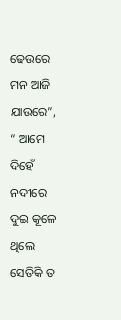ଢେଉରେ ମନ ଆଜି ଯାଉରେ”, “ ଆମେ ଦିହେଁ ନଦୀରେ ଦୁଇ କୂଳେ ଥିଲେ ସେତିକି ତ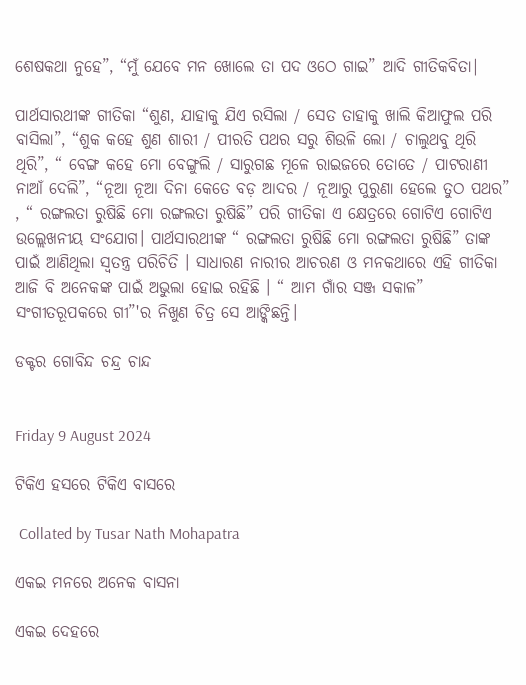ଶେଷକଥା ନୁହେ”, “ମୁଁ ଯେବେ ମନ ଖୋଲେ ତା ପଦ ଓଠେ ଗାଇ” ଆଦି ଗୀତିକବିତା|

ପାର୍ଥସାରଥୀଙ୍କ ଗୀତିକା “ଶୁଣ, ଯାହାକୁ ଯିଏ ରସିଲା / ସେତ ତାହାକୁ ଖାଲି କିଆଫୁଲ ପରି ବାସିଲା”, “ଶୁକ କହେ ଶୁଣ ଶାରୀ / ପୀରତି ପଥର ସରୁ ଶିଉଳି ଲୋ / ଚାଲୁଥବୁ ଥିରି ଥିରି”, “ ବେଙ୍ଗ କହେ ମୋ ବେଙ୍ଗୁଲି / ସାରୁଗଛ ମୂଳେ ରାଇଜରେ ତୋତେ / ପାଟରାଣୀ ନାଆଁ ଦେଲି”, “ନୂଆ ନୂଆ ଦିନା କେତେ ବଡ଼ ଆଦର / ନୂଆରୁ ପୁରୁଣା ହେଲେ ତୁଠ ପଥର” , “ ରଙ୍ଗଲତା ରୁଷିଛି ମୋ ରଙ୍ଗଲତା ରୁଷିଛି” ପରି ଗୀତିକା ଏ କ୍ଷେତ୍ରରେ ଗୋଟିଏ ଗୋଟିଏ ଉଲ୍ଲେଖନୀୟ ସଂଯୋଗ। ପାର୍ଥସାରଥୀଙ୍କ “ ରଙ୍ଗଲତା ରୁଷିଛି ମୋ ରଙ୍ଗଲତା ରୁଷିଛି” ତାଙ୍କ ପାଇଁ ଆଣିଥିଲା ସ୍ଵତନ୍ତ୍ର ପରିଚିତି । ସାଧାରଣ ନାରୀର ଆଚରଣ ଓ ମନକଥାରେ ଏହି ଗୀତିକା ଆଜି ବି ଅନେକଙ୍କ ପାଇଁ ଅଭୁଲା ହୋଇ ରହିଛି । “ ଆମ ଗାଁର ସଞ୍ଜ ସକାଳ” ସଂଗୀତରୂପକରେ ଗୀ”'ର ନିଖୁଣ ଚିତ୍ର ସେ ଆଙ୍କିଛନ୍ତି।

ଡକ୍ଟର ଗୋବିନ୍ଦ ଚନ୍ଦ୍ର ଚାନ୍ଦ


Friday 9 August 2024

ଟିକିଏ ହସରେ ଟିକିଏ ବାସରେ

 Collated by Tusar Nath Mohapatra

ଏକଇ ମନରେ ଅନେକ ବାସନା

ଏକଇ ଦେହରେ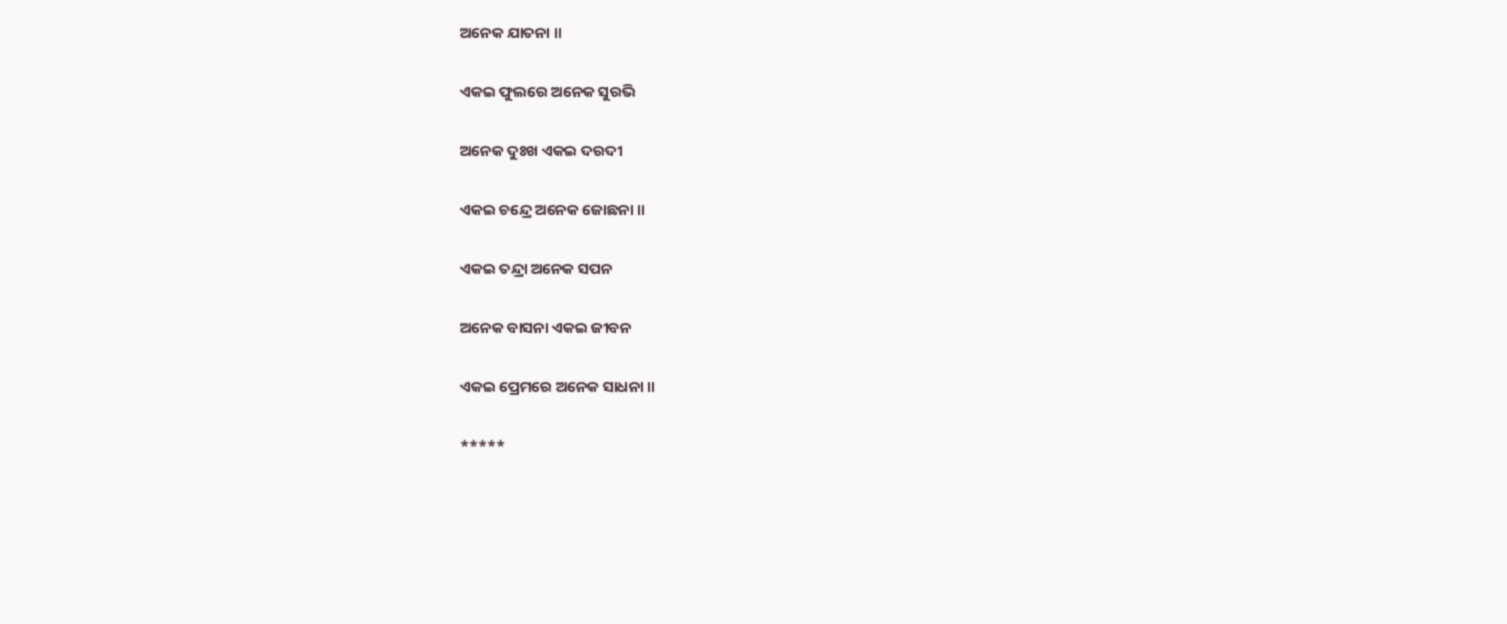ଅନେକ ଯାତନା ॥

ଏକଇ ଫୁଲରେ ଅନେକ ସୁରଭି

ଅନେକ ଦୁଃଖ ଏକଇ ଦରଦୀ

ଏକଇ ଚନ୍ଦ୍ରେ ଅନେକ ଜୋଛନା ॥

ଏକଇ ତନ୍ଦ୍ରା ଅନେକ ସପନ

ଅନେକ ବାସନା ଏକଇ ଜୀବନ

ଏକଇ ପ୍ରେମରେ ଅନେକ ସାଧନା ॥

*****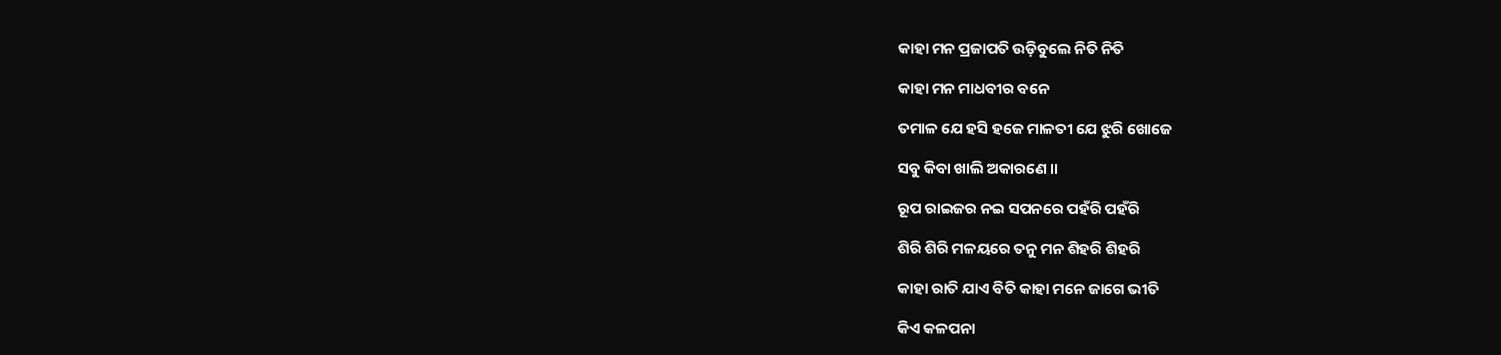କାହା ମନ ପ୍ରଜାପତି ଉଡ଼ିବୁଲେ ନିତି ନିତି

କାହା ମନ ମାଧବୀର ବନେ

ତମାଳ ଯେ ହସି ହଜେ ମାଳତୀ ଯେ ଝୁରି ଖୋଜେ

ସବୁ କିବା ଖାଲି ଅକାରଣେ ॥

ରୂପ ରାଇଜର ନଇ ସପନରେ ପହଁରି ପହଁରି

ଶିରି ଶିରି ମଳୟରେ ତନୁ ମନ ଶିହରି ଶିହରି

କାହା ରାତି ଯାଏ ବିତି କାହା ମନେ ଜାଗେ ଭୀତି

କିଏ କଳପନା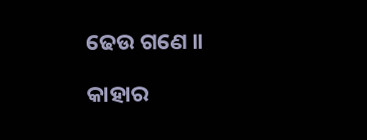ଢେଉ ଗଣେ ॥

କାହାର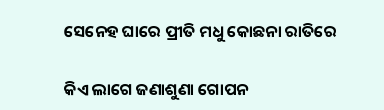ସେନେହ ଘାରେ ପ୍ରୀତି ମଧୁ କୋଛନା ରାତିରେ

କିଏ ଲାଗେ ଜଣାଶୁଣା ଗୋପନ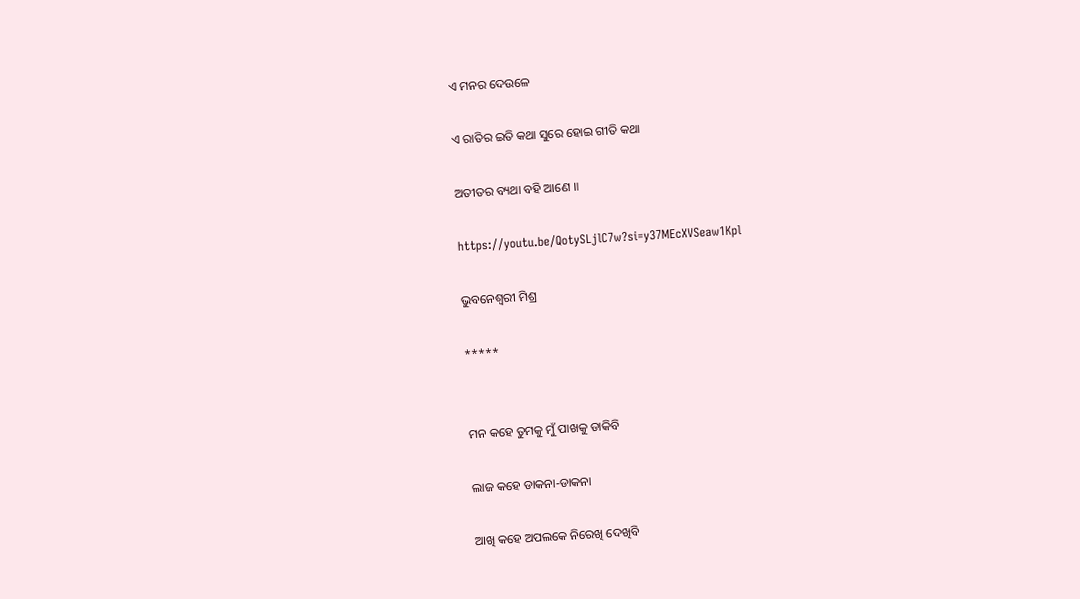ଏ ମନର ଦେଉଳେ

ଏ ରାତିର ଇତି କଥା ସୁରେ ହୋଇ ଗୀତି କଥା

ଅତୀତର ବ୍ୟଥା ବହି ଆଣେ ॥

https://youtu.be/QotySLjlC7w?si=y37MEcXVSeaw1Kpl

ଭୁବନେଶ୍ୱରୀ ମିଶ୍ର

*****


ମନ କହେ ତୁମକୁ ମୁଁ ପାଖକୁ ଡାକିବି

ଲାଜ କହେ ଡାକନା-ଡାକନା

ଆଖି କହେ ଅପଲକେ ନିରେଖି ଦେଖିବି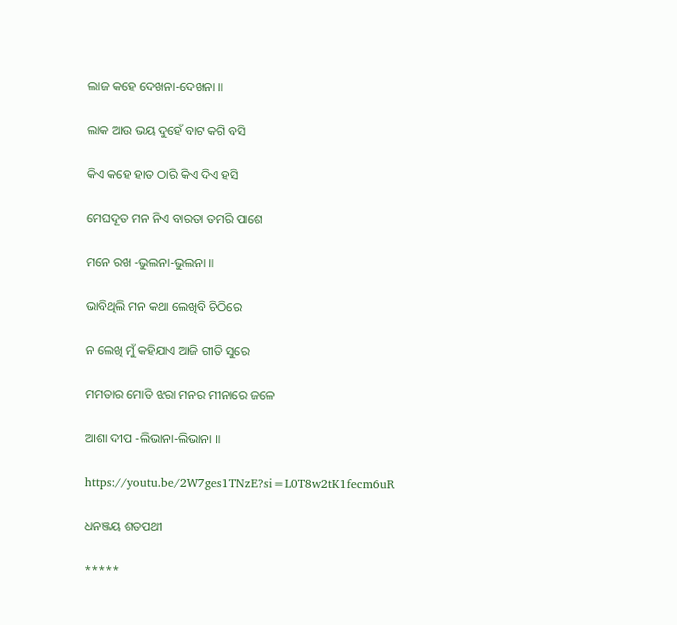ଲାଜ କହେ ଦେଖନା-ଦେଖନା ॥

ଲାକ ଆଉ ଭୟ ଦୁହେଁ ବାଟ କଗି ବସି

କିଏ କହେ ହାତ ଠାରି କିଏ ଦିଏ ହସି

ମେଘଦୂତ ମନ ନିଏ ବାରତା ତମରି ପାଶେ

ମନେ ରଖ -ଭୁଲନା-ଭୁଲନା ॥

ଭାବିଥିଲି ମନ କଥା ଲେଖିବି ଚିଠିରେ

ନ ଲେଖି ମୁଁ କହିଯାଏ ଆଜି ଗୀତି ସୁରେ

ମମତାର ମୋତି ଝରା ମନର ମୀନାରେ ଜଳେ

ଆଶା ଦୀପ -ଲିଭାନା-ଲିଭାନା ॥

https://youtu.be/2W7ges1TNzE?si=L0T8w2tK1fecm6uR

ଧନଞ୍ଜୟ ଶତପଥୀ

*****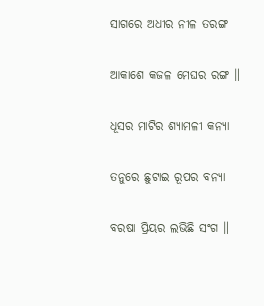ସାଗରେ ଅଧୀର ନୀଳ ତରଙ୍ଗ

ଆକାଶେ କଜଳ ମେଘର ରଙ୍ଗ ॥

ଧୂସର ମାଟିର ଶ୍ୟାମଳୀ କନ୍ଯା

ତନୁରେ ଛୁଟାଇ ରୂପର ବନ୍ୟା

ବରଷା ପ୍ରିୟର ଲଭିଛି ସଂଗ ॥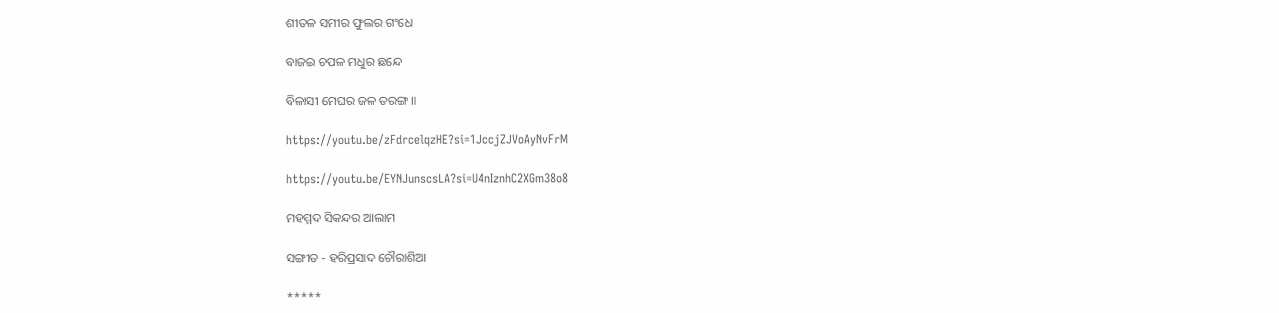ଶୀତଳ ସମୀର ଫୁଲର ଗଂଧେ

ବାଜଇ ଚପଳ ମଧୁର ଛନ୍ଦେ

ବିଳାସୀ ମେଘର ଜଳ ତରଙ୍ଗ ॥

https://youtu.be/zFdrcelqzHE?si=1JccjZJVoAyNvFrM

https://youtu.be/EYNJunscsLA?si=U4nIznhC2XGm38o8

ମହମ୍ମଦ ସିକନ୍ଦର ଆଲାମ

ସଙ୍ଗୀତ - ହରିପ୍ରସାଦ ଚୌରାଶିଆ

*****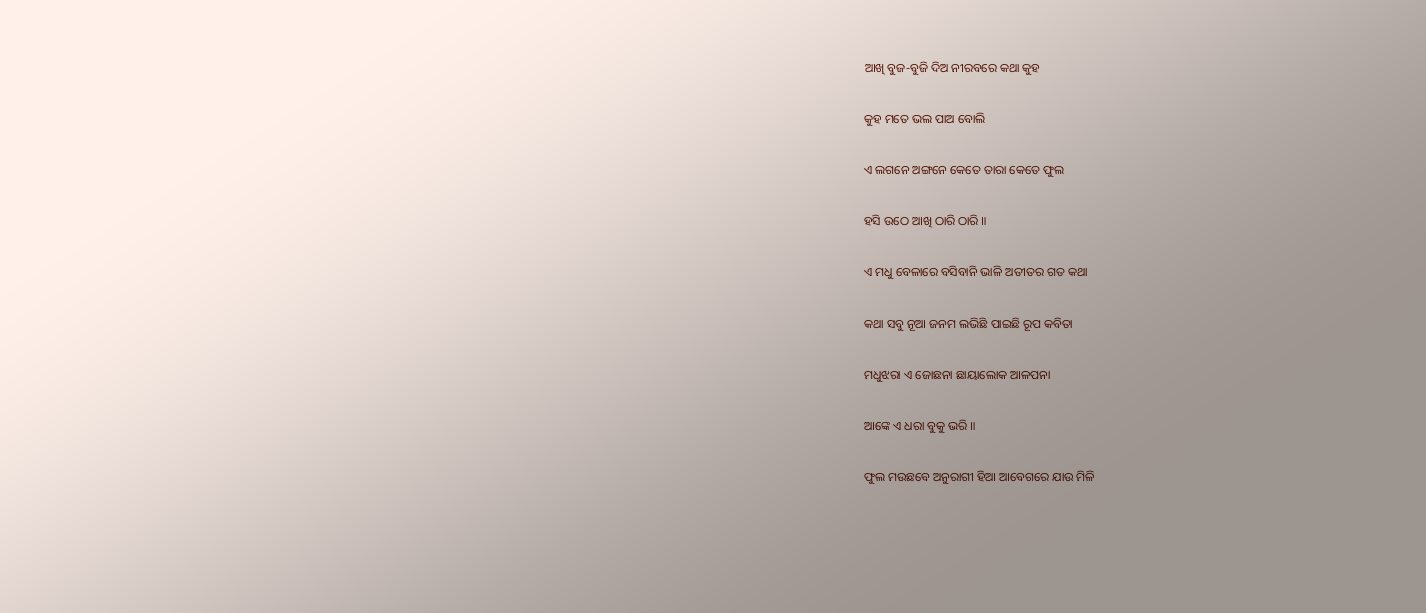ଆଖି ବୁଜ-ବୁଜି ଦିଅ ନୀରବରେ କଥା କୁହ

କୁହ ମତେ ଭଲ ପାଅ ବୋଲି

ଏ ଲଗନେ ଅଙ୍ଗନେ କେତେ ତାରା କେତେ ଫୁଲ

ହସି ଉଠେ ଆଖି ଠାରି ଠାରି ॥

ଏ ମଧୁ ବେଳାରେ ବସିବାନି ଭାଳି ଅତୀତର ଗତ କଥା

କଥା ସବୁ ନୂଆ ଜନମ ଲଭିଛି ପାଇଛି ରୂପ କବିତା

ମଧୁଝରା ଏ ଜୋଛନା ଛାୟାଲୋକ ଆଳପନା

ଆଙ୍କେ ଏ ଧରା ବୁକୁ ଭରି ॥

ଫୁଲ ମଉଛବେ ଅନୁରାଗୀ ହିଆ ଆବେଗରେ ଯାଉ ମିଳି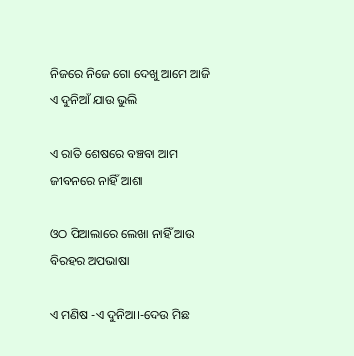ନିଜରେ ନିଜେ ଗୋ ଦେଖୁ ଆମେ ଆଜି ଏ ଦୁନିଆଁ ଯାଉ ଭୁଲି

ଏ ରାତି ଶେଷରେ ବଞ୍ଚବା ଆମ ଜୀବନରେ ନାହିଁ ଆଶା

ଓଠ ପିଆଲାରେ ଲେଖା ନାହିଁ ଆଉ ବିରହର ଅପଭାଷା

ଏ ମଣିଷ -ଏ ଦୁନିଆ।-ଦେଉ ମିଛ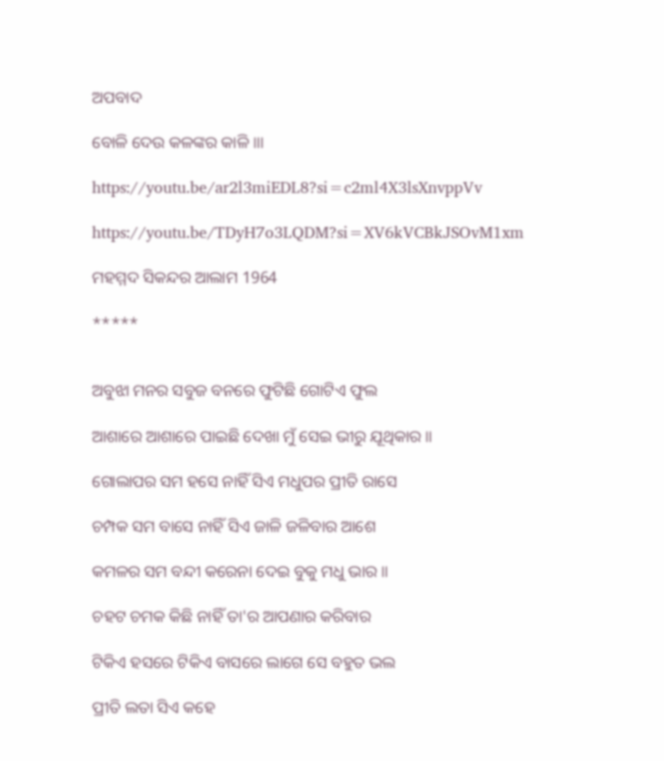ଅପବାଦ

ବୋଳି ଦେଉ କଳଙ୍କର କାଳି ॥।

https://youtu.be/ar2l3miEDL8?si=c2ml4X3lsXnvppVv

https://youtu.be/TDyH7o3LQDM?si=XV6kVCBkJSOvM1xm

ମହମ୍ମଦ ସିକନ୍ଦର ଆଲାମ 1964

*****


ଅବୁଝା ମନର ସବୁଜ ବନରେ ଫୁଟିଛି ଗୋଟିଏ ଫୁଲ

ଆଶାରେ ଆଶାରେ ପାଇଛି ଦେଖା ମୁଁ ସେଇ ଭୀରୁ ଯୂଥିକାର ॥

ଗୋଲାପର ସମ ହସେ ନାହିଁ ସିଏ ମଧୁପର ପ୍ରୀତି ରାସେ

ଚମ୍ପକ ସମ ବାସେ ନାହିଁ ସିଏ ଜାଳି ଜଳିବାର ଆଶେ

କମଳର ସମ ବନ୍ଦୀ କରେନା ଦେଇ ବୁକୁ ମଧୁ ଭାର ॥

ଚହଟ ଚମକ କିଛି ନାହିଁ ତା'ର ଆପଣାର କରିବାର

ଟିକିଏ ହସରେ ଟିକିଏ ବାସରେ ଲାଗେ ସେ ବହୁତ ଭଲ

ପ୍ରୀତି ଲତା ସିଏ କହେ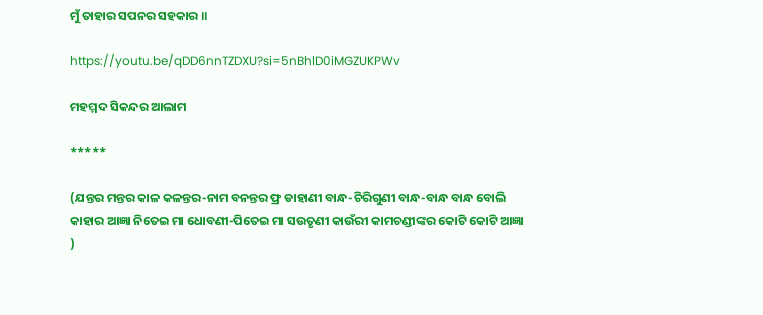ମୁଁ ତାହାର ସପନର ସହକାର ॥

https://youtu.be/qDD6nnTZDXU?si=5nBhlD0iMGZUKPWv

ମହମ୍ମଦ ସିକନ୍ଦର ଆଲାମ

*****

(ଯନ୍ତର ମନ୍ତର କାଳ କଳନ୍ତର-ନାମ ବନନ୍ତର ଫ୍ର ଡାହାଣୀ ବାନ୍ଧ-ଚିରିଗୁଣୀ ବାନ୍ଧ-ବାନ୍ଧ ବାନ୍ଧ ବୋଲି କାହାର ଆଜ୍ଞା ନିତେଇ ମା ଧୋବଣୀ-ପିତେଇ ମା ସଉତୃଣୀ କାଉଁରୀ କାମଚଣ୍ଡୀଙ୍କର କୋଟି କୋଟି ଆଜ୍ଞା )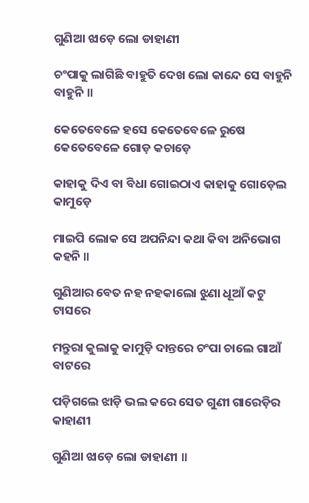ଗୁଣିଆ ଝାଡ଼େ ଲୋ ଡାହାଣୀ

ଚଂପାକୁ ଲାଗିଛି ବାହୁତି ଦେଖ ଲୋ କାନ୍ଦେ ସେ ବାହୁନି ବାହୁନି ॥

କେତେବେଳେ ହସେ କେତେବେଳେ ରୁଷେ କେତେବେଳେ ଗୋଡ଼ କଚାଡ଼େ

କାହାକୁ ଦିଏ ବା ବିଧା ଗୋଇଠାଏ କାହାକୁ ଗୋଡ଼େଲ କାମୁଡ଼େ

ମାଇପି ଲୋକ ସେ ଅପନିନ୍ଦା କଥା କିବା ଅନିଭୋଗ କହନି ॥

ଗୁଣିଆର ବେତ ନହ ନହକାଲୋ ଝୁଣା ଧୂଆଁ କଟୁ ଟାସରେ

ମନ୍ତୁରା କୁଲାକୁ କାମୁଡ଼ି ଦାନ୍ତରେ ଚଂପା ଚାଲେ ଗାଆଁ ବାଟରେ

ପଡ଼ିଗଲେ ଝାଡ଼ି ଭଲ କରେ ସେତ ଗୁଣୀ ଗାରେଡ଼ିର କାହାଣୀ

ଗୁଣିଆ ଝାଡ଼େ ଲୋ ଡାହାଣୀ ॥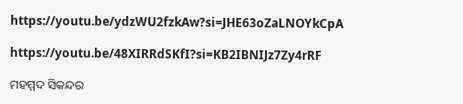https://youtu.be/ydzWU2fzkAw?si=JHE63oZaLNOYkCpA

https://youtu.be/48XIRRdSKfI?si=KB2IBNIJz7Zy4rRF

ମହମ୍ମଦ ସିକନ୍ଦର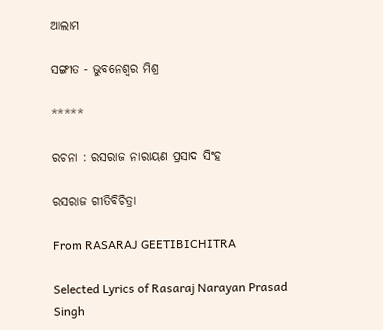ଆଲାମ

ସଙ୍ଗୀତ - ଭୁବନେଶ୍ବର ମିଶ୍ର

*****

ରଚନା : ରସରାଜ ନାରାୟଣ ପ୍ରସାଦ ସିଂହ

ରସରାଜ ଗୀତିବିଚିତ୍ରା

From RASARAJ GEETIBICHITRA

Selected Lyrics of Rasaraj Narayan Prasad Singh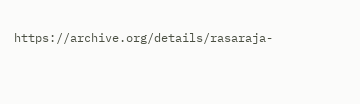https://archive.org/details/rasaraja-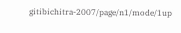gitibichitra-2007/page/n1/mode/1up